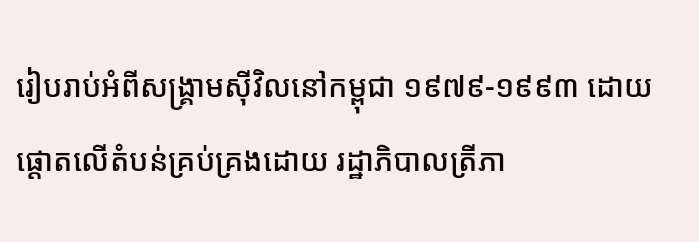រៀបរាប់អំពីសង្រ្គាមស៊ីវិលនៅកម្ពុជា ១៩៧៩-១៩៩៣ ដោយផ្តោតលើតំបន់គ្រប់គ្រងដោយ រដ្ឋាភិបាលត្រីភា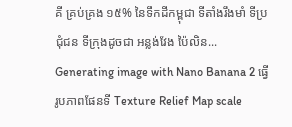គី គ្រប់គ្រង ១៥% នៃទឹកដីកម្ពុជា ទីតាំងរឹងមាំ ទីប្រជុំជន ទីក្រុងដូចជា អន្លង់វែង ប៉ៃលិន...
Generating image with Nano Banana 2 ធ្វើរូបភាពផែនទី Texture Relief Map scale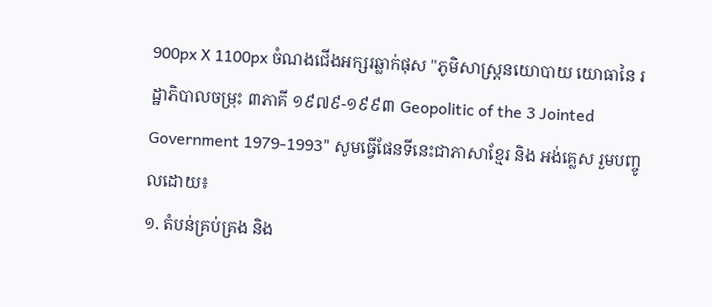900px X 1100px ចំណងជើងអក្សរឆ្លាក់ផុស "ភូមិសាស្រ្តនយោបាយ យោធានៃ រដ្ឋាភិបាលចម្រុះ ៣ភាគី ១៩៧៩-១៩៩៣ Geopolitic of the 3 Jointed Government 1979-1993" សូមធ្វើផែនទីនេះជាភាសាខ្មែរ និង អង់គ្លេស រួមបញ្ចូលដោយ៖
១. តំបន់គ្រប់គ្រង និង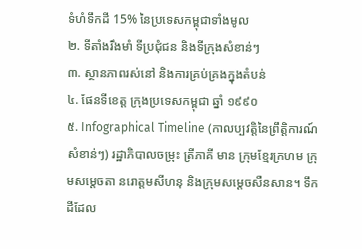ទំហំទឹកដី 15% នៃប្រទេសកម្ពុជាទាំងមូល
២. ទីតាំងរឹងមាំ ទីប្រជុំជន និងទីក្រុងសំខាន់ៗ
៣. ស្ថានភាពរស់នៅ និងការគ្រប់គ្រងក្នុងតំបន់
៤. ផែនទីខេត្ត ក្រុងប្រទេសកម្ពុជា ឆ្នាំ ១៩៩០
៥. Infographical Timeline (កាលប្បវត្តិនៃព្រឹត្តិការណ៍សំខាន់ៗ) រដ្ឋាភិបាលចម្រុះ ត្រីភាគី មាន ក្រុមខ្មែរក្រហម ក្រុមសម្តេចតា នរោត្តមសីហនុ និងក្រុមសម្តេចសឺនសាន។ ទឹកដីដែល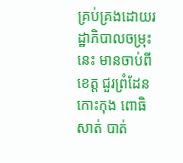គ្រប់គ្រងដោយរដ្ឋាភិបាលចម្រុះនេះ មានចាប់ពីខេត្ត ជួរព្រំដែន កោះកុង ពោធិសាត់ បាត់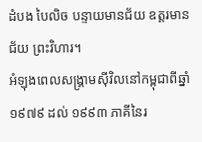ដំបង បៃលិច បន្ទាយមានជ័យ ឧត្តរមានជ័យ ព្រះវិហារ។
អំឡុងពេលសង្គ្រាមស៊ីវិលនៅកម្ពុជាពីឆ្នាំ ១៩៧៩ ដល់ ១៩៩៣ ភាគីនៃរ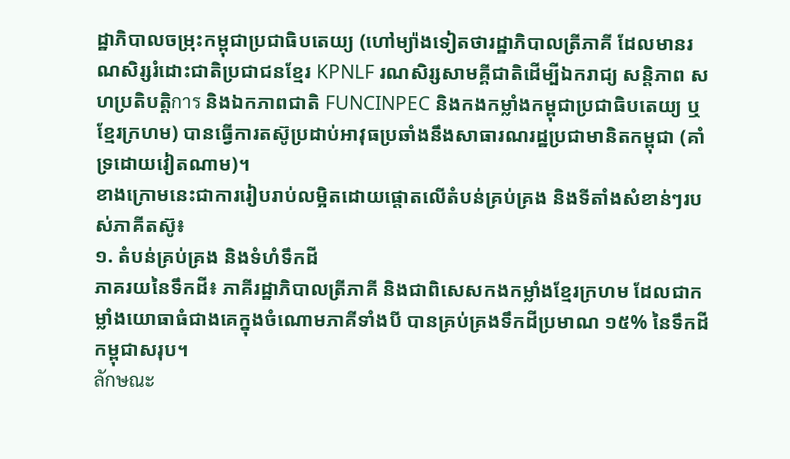ដ្ឋាភិបាលចម្រុះកម្ពុជាប្រជាធិបតេយ្យ (ហៅម្យ៉ាងទៀតថារដ្ឋាភិបាលត្រីភាគី ដែលមានរណសិរ្សរំដោះជាតិប្រជាជនខ្មែរ KPNLF រណសិរ្សសាមគ្គីជាតិដើម្បីឯករាជ្យ សន្តិភាព សហប្រតិបត្តិการ និងឯកភាពជាតិ FUNCINPEC និងកងកម្លាំងកម្ពុជាប្រជាធិបតេយ្យ ឬខ្មែរក្រហម) បានធ្វើការតស៊ូប្រដាប់អាវុធប្រឆាំងនឹងសាធារណរដ្ឋប្រជាមានិតកម្ពុជា (គាំទ្រដោយវៀតណាម)។
ខាងក្រោមនេះជាការរៀបរាប់លម្អិតដោយផ្តោតលើតំបន់គ្រប់គ្រង និងទីតាំងសំខាន់ៗរបស់ភាគីតស៊ូ៖
១. តំបន់គ្រប់គ្រង និងទំហំទឹកដី
ភាគរយនៃទឹកដី៖ ភាគីរដ្ឋាភិបាលត្រីភាគី និងជាពិសេសកងកម្លាំងខ្មែរក្រហម ដែលជាកម្លាំងយោធាធំជាងគេក្នុងចំណោមភាគីទាំងបី បានគ្រប់គ្រងទឹកដីប្រមាណ ១៥% នៃទឹកដីកម្ពុជាសរុប។
ลักษณะ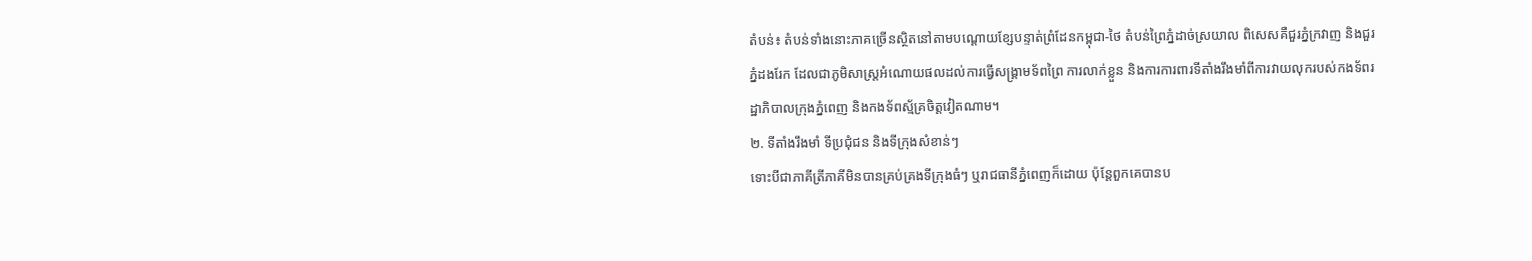តំបន់៖ តំបន់ទាំងនោះភាគច្រើនស្ថិតនៅតាមបណ្តោយខ្សែបន្ទាត់ព្រំដែនកម្ពុជា-ថៃ តំបន់ព្រៃភ្នំដាច់ស្រយាល ពិសេសគឺជួរភ្នំក្រវាញ និងជួរភ្នំដងរែក ដែលជាភូមិសាស្ត្រអំណោយផលដល់ការធ្វើសង្គ្រាមទ័ពព្រៃ ការលាក់ខ្លួន និងការការពារទីតាំងរឹងមាំពីការវាយលុករបស់កងទ័ពរដ្ឋាភិបាលក្រុងភ្នំពេញ និងកងទ័ពស្ម័គ្រចិត្តវៀតណាម។
២. ទីតាំងរឹងមាំ ទីប្រជុំជន និងទីក្រុងសំខាន់ៗ
ទោះបីជាភាគីត្រីភាគីមិនបានគ្រប់គ្រងទីក្រុងធំៗ ឬរាជធានីភ្នំពេញក៏ដោយ ប៉ុន្តែពួកគេបានប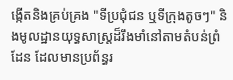ង្កើតនិងគ្រប់គ្រង "ទីប្រជុំជន ឬទីក្រុងតូចៗ" និងមូលដ្ឋានយុទ្ធសាស្ត្រដ៏រឹងមាំនៅតាមតំបន់ព្រំដែន ដែលមានប្រព័ន្ធរ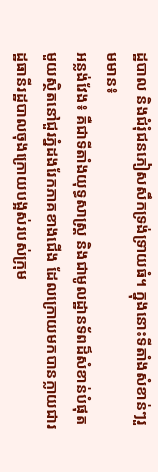ដ្ឋបាល និងជំរុំជនភៀសសឹកទ្រង់ទ្រាយធំ។ ក្នុងនោះទីតាំងសំខាន់ៗរួមមាន៖
អន្លង់វែង៖ គឺជាទីតាំងយុទ្ធសាស្ត្រ និងជាមូលដ្ឋានទ័ពដ៏សំខាន់បំផុតមួយស្ថិតនៅជួរភ្នំដងរែកភាគខាងជើង ដែលក្រោយមកបានក្លាយជារដ្ឋធានីរដ្ឋបាលចុងក្រោយបង្អស់របស់ក្រុម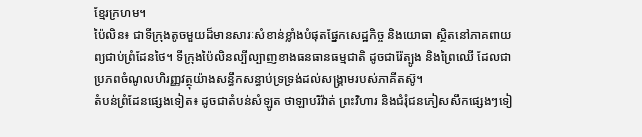ខ្មែរក្រហម។
ប៉ៃលិន៖ ជាទីក្រុងតូចមួយដ៏មានសារៈសំខាន់ខ្លាំងបំផុតផ្នែកសេដ្ឋកិច្ច និងយោធា ស្ថិតនៅភាគពាយព្យជាប់ព្រំដែនថៃ។ ទីក្រុងប៉ៃលិនល្បីល្បាញខាងធនធានធម្មជាតិ ដូចជារ៉ែត្បូង និងព្រៃឈើ ដែលជាប្រភពចំណូលហិរញ្ញវត្ថុយ៉ាងសន្ធឹកសន្ធាប់ទ្រទ្រង់ដល់សង្គ្រាមរបស់ភាគីតស៊ូ។
តំបន់ព្រំដែនផ្សេងទៀត៖ ដូចជាតំបន់សំឡូត ថាឡាបរិវ៉ាត់ ព្រះវិហារ និងជំរុំជនភៀសសឹកផ្សេងៗទៀ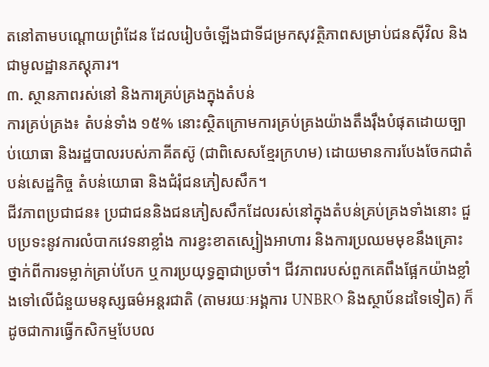តនៅតាមបណ្តោយព្រំដែន ដែលរៀបចំឡើងជាទីជម្រកសុវត្ថិភាពសម្រាប់ជនស៊ីវិល និងជាមូលដ្ឋានភស្តុភារ។
៣. ស្ថានភាពរស់នៅ និងការគ្រប់គ្រងក្នុងតំបន់
ការគ្រប់គ្រង៖ តំបន់ទាំង ១៥% នោះស្ថិតក្រោមការគ្រប់គ្រងយ៉ាងតឹងរ៉ឹងបំផុតដោយច្បាប់យោធា និងរដ្ឋបាលរបស់ភាគីតស៊ូ (ជាពិសេសខ្មែរក្រហម) ដោយមានការបែងចែកជាតំបន់សេដ្ឋកិច្ច តំបន់យោធា និងជំរុំជនភៀសសឹក។
ជីវភាពប្រជាជន៖ ប្រជាជននិងជនភៀសសឹកដែលរស់នៅក្នុងតំបន់គ្រប់គ្រងទាំងនោះ ជួបប្រទះនូវការលំបាកវេទនាខ្លាំង ការខ្វះខាតស្បៀងអាហារ និងការប្រឈមមុខនឹងគ្រោះថ្នាក់ពីការទម្លាក់គ្រាប់បែក ឬការប្រយុទ្ធគ្នាជាប្រចាំ។ ជីវភាពរបស់ពួកគេពឹងផ្អែកយ៉ាងខ្លាំងទៅលើជំនួយមនុស្សធម៌អន្តរជាតិ (តាមរយៈអង្គការ UNBRO និងស្ថាប័នដទៃទៀត) ក៏ដូចជាការធ្វើកសិកម្មបែបល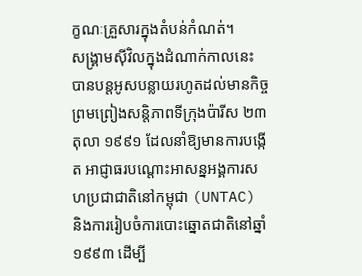ក្ខណៈគ្រួសារក្នុងតំបន់កំណត់។
សង្គ្រាមស៊ីវិលក្នុងដំណាក់កាលនេះ បានបន្តអូសបន្លាយរហូតដល់មានកិច្ចព្រមព្រៀងសន្តិភាពទីក្រុងប៉ារីស ២៣ តុលា ១៩៩១ ដែលនាំឱ្យមានការបង្កើត អាជ្ញាធរបណ្តោះអាសន្នអង្គការសហប្រជាជាតិនៅកម្ពុជា (UNTAC) និងការរៀបចំការបោះឆ្នោតជាតិនៅឆ្នាំ ១៩៩៣ ដើម្បី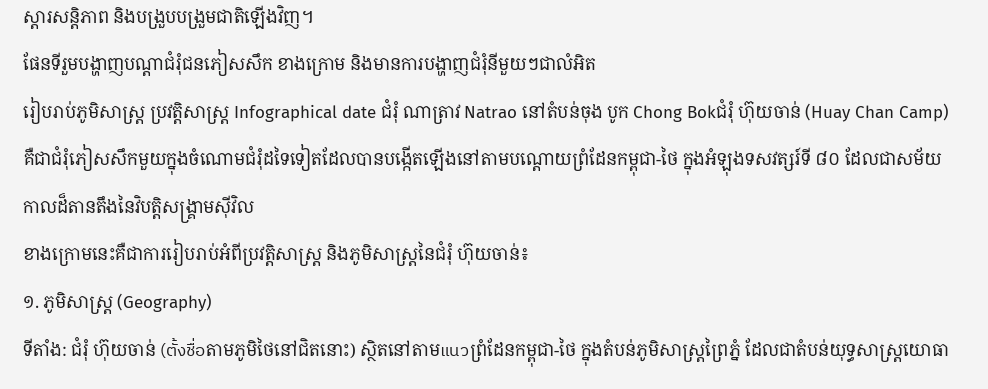ស្ដារសន្តិភាព និងបង្រួបបង្រួមជាតិឡើងវិញ។
ផែនទីរួមបង្ហាញបណ្តាជំរុំជនភៀសសឹក ខាងក្រោម និងមានការបង្ហាញជំរុំនីមួយៗជាលំអិត
រៀបរាប់ភូមិសាស្រ្ត ប្រវត្តិសាស្រ្ត Infographical date ជំរុំ ណាត្រាវ Natrao នៅតំបន់ចុង បូក Chong Bokជំរុំ ហ៊ុយចាន់ (Huay Chan Camp) គឺជាជំរុំភៀសសឹកមួយក្នុងចំណោមជំរុំដទៃទៀតដែលបានបង្កើតឡើងនៅតាមបណ្តោយព្រំដែនកម្ពុជា-ថៃ ក្នុងអំឡុងទសវត្សរ៍ទី ៨០ ដែលជាសម័យកាលដ៏តានតឹងនៃវិបត្តិសង្គ្រាមស៊ីវិល
ខាងក្រោមនេះគឺជាការរៀបរាប់អំពីប្រវត្តិសាស្ត្រ និងភូមិសាស្ត្រនៃជំរុំ ហ៊ុយចាន់៖
១. ភូមិសាស្ត្រ (Geography)
ទីតាំង: ជំរុំ ហ៊ុយចាន់ (ตั้งชื่อតាមភូមិថៃនៅជិតនោះ) ស្ថិតនៅតាមแนวព្រំដែនកម្ពុជា-ថៃ ក្នុងតំបន់ភូមិសាស្ត្រព្រៃភ្នំ ដែលជាតំបន់យុទ្ធសាស្ត្រយោធា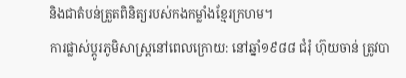និងជាតំបន់ត្រួតពិនិត្យរបស់កងកម្លាំងខ្មែរក្រហម។
ការផ្លាស់ប្តូរភូមិសាស្ត្រនៅពេលក្រោយ: នៅឆ្នាំ១៩៨៨ ជំរុំ ហ៊ុយចាន់ ត្រូវបា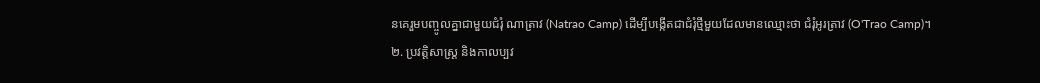នគេរួមបញ្ចូលគ្នាជាមួយជំរុំ ណាត្រាវ (Natrao Camp) ដើម្បីបង្កើតជាជំរុំថ្មីមួយដែលមានឈ្មោះថា ជំរុំអូរត្រាវ (O'Trao Camp)។
២. ប្រវត្តិសាស្ត្រ និងកាលប្បវ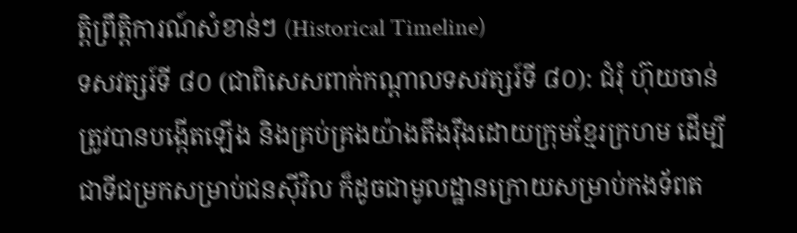ត្តិព្រឹត្តិការណ៍សំខាន់ៗ (Historical Timeline)
ទសវត្សរ៍ទី ៨០ (ជាពិសេសពាក់កណ្តាលទសវត្សរ៍ទី ៨០): ជំរុំ ហ៊ុយចាន់ ត្រូវបានបង្កើតឡើង និងគ្រប់គ្រងយ៉ាងតឹងរ៉ឹងដោយក្រុមខ្មែរក្រហម ដើម្បីជាទីជម្រកសម្រាប់ជនស៊ីវិល ក៏ដូចជាមូលដ្ឋានក្រោយសម្រាប់កងទ័ពត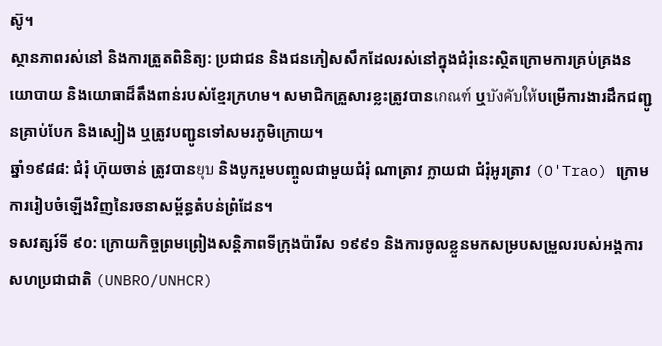ស៊ូ។
ស្ថានភាពរស់នៅ និងការត្រួតពិនិត្យ: ប្រជាជន និងជនភៀសសឹកដែលរស់នៅក្នុងជំរុំនេះស្ថិតក្រោមការគ្រប់គ្រងនយោបាយ និងយោធាដ៏តឹងពាន់របស់ខ្មែរក្រហម។ សមាជិកគ្រួសារខ្លះត្រូវបានเกณฑ์ ឬบังคับให้បម្រើការងារដឹកជញ្ជូនគ្រាប់បែក និងស្បៀង ឬត្រូវបញ្ជូនទៅសមរភូមិក្រោយ។
ឆ្នាំ១៩៨៨: ជំរុំ ហ៊ុយចាន់ ត្រូវបានยุบ និងបូករួមបញ្ចូលជាមួយជំរុំ ណាត្រាវ ក្លាយជា ជំរុំអូរត្រាវ (O'Trao) ក្រោមការរៀបចំឡើងវិញនៃរចនាសម្ព័ន្ធតំបន់ព្រំដែន។
ទសវត្សរ៍ទី ៩០: ក្រោយកិច្ចព្រមព្រៀងសន្តិភាពទីក្រុងប៉ារីស ១៩៩១ និងការចូលខ្លួនមកសម្របសម្រួលរបស់អង្គការសហប្រជាជាតិ (UNBRO/UNHCR)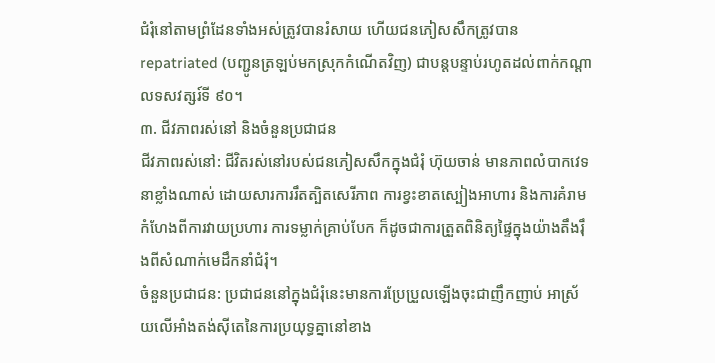ជំរុំនៅតាមព្រំដែនទាំងអស់ត្រូវបានរំសាយ ហើយជនភៀសសឹកត្រូវបាន repatriated (បញ្ជូនត្រឡប់មកស្រុកកំណើតវិញ) ជាបន្តបន្ទាប់រហូតដល់ពាក់កណ្តាលទសវត្សរ៍ទី ៩០។
៣. ជីវភាពរស់នៅ និងចំនួនប្រជាជន
ជីវភាពរស់នៅ: ជីវិតរស់នៅរបស់ជនភៀសសឹកក្នុងជំរុំ ហ៊ុយចាន់ មានភាពលំបាកវេទនាខ្លាំងណាស់ ដោយសារការរឹតត្បិតសេរីភាព ការខ្វះខាតស្បៀងអាហារ និងការគំរាមកំហែងពីការវាយប្រហារ ការទម្លាក់គ្រាប់បែក ក៏ដូចជាការត្រួតពិនិត្យផ្ទៃក្នុងយ៉ាងតឹងរ៉ឹងពីសំណាក់មេដឹកនាំជំរុំ។
ចំនួនប្រជាជន: ប្រជាជននៅក្នុងជំរុំនេះមានការប្រែប្រួលឡើងចុះជាញឹកញាប់ អាស្រ័យលើអាំងតង់ស៊ីតេនៃការប្រយុទ្ធគ្នានៅខាង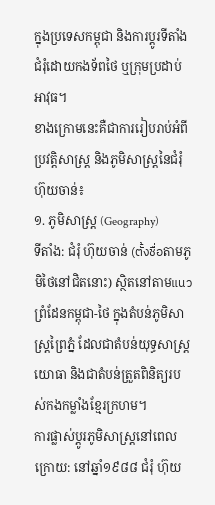ក្នុងប្រទេសកម្ពុជា និងការប្តូរទីតាំងជំរុំដោយកងទ័ពថៃ ឬក្រុមប្រដាប់អាវុធ។
ខាងក្រោមនេះគឺជាការរៀបរាប់អំពីប្រវត្តិសាស្ត្រ និងភូមិសាស្ត្រនៃជំរុំ ហ៊ុយចាន់៖
១. ភូមិសាស្ត្រ (Geography)
ទីតាំង: ជំរុំ ហ៊ុយចាន់ (ตั้งชื่อតាមភូមិថៃនៅជិតនោះ) ស្ថិតនៅតាមแนวព្រំដែនកម្ពុជា-ថៃ ក្នុងតំបន់ភូមិសាស្ត្រព្រៃភ្នំ ដែលជាតំបន់យុទ្ធសាស្ត្រយោធា និងជាតំបន់ត្រួតពិនិត្យរបស់កងកម្លាំងខ្មែរក្រហម។
ការផ្លាស់ប្តូរភូមិសាស្ត្រនៅពេលក្រោយ: នៅឆ្នាំ១៩៨៨ ជំរុំ ហ៊ុយ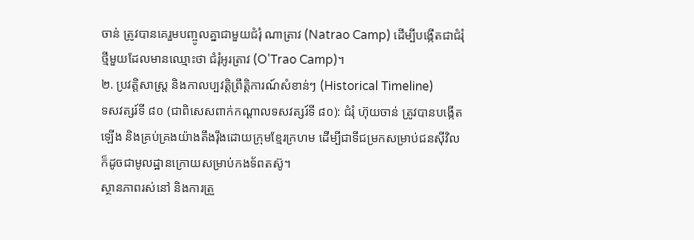ចាន់ ត្រូវបានគេរួមបញ្ចូលគ្នាជាមួយជំរុំ ណាត្រាវ (Natrao Camp) ដើម្បីបង្កើតជាជំរុំថ្មីមួយដែលមានឈ្មោះថា ជំរុំអូរត្រាវ (O'Trao Camp)។
២. ប្រវត្តិសាស្ត្រ និងកាលប្បវត្តិព្រឹត្តិការណ៍សំខាន់ៗ (Historical Timeline)
ទសវត្សរ៍ទី ៨០ (ជាពិសេសពាក់កណ្តាលទសវត្សរ៍ទី ៨០): ជំរុំ ហ៊ុយចាន់ ត្រូវបានបង្កើតឡើង និងគ្រប់គ្រងយ៉ាងតឹងរ៉ឹងដោយក្រុមខ្មែរក្រហម ដើម្បីជាទីជម្រកសម្រាប់ជនស៊ីវិល ក៏ដូចជាមូលដ្ឋានក្រោយសម្រាប់កងទ័ពតស៊ូ។
ស្ថានភាពរស់នៅ និងការត្រួ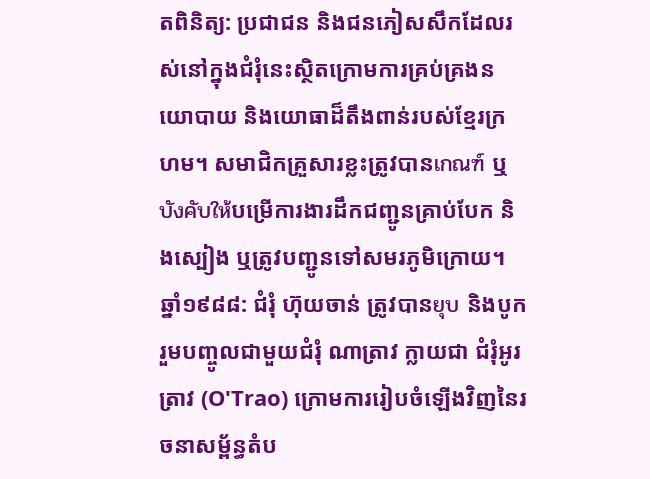តពិនិត្យ: ប្រជាជន និងជនភៀសសឹកដែលរស់នៅក្នុងជំរុំនេះស្ថិតក្រោមការគ្រប់គ្រងនយោបាយ និងយោធាដ៏តឹងពាន់របស់ខ្មែរក្រហម។ សមាជិកគ្រួសារខ្លះត្រូវបានเกณฑ์ ឬบังคับให้បម្រើការងារដឹកជញ្ជូនគ្រាប់បែក និងស្បៀង ឬត្រូវបញ្ជូនទៅសមរភូមិក្រោយ។
ឆ្នាំ១៩៨៨: ជំរុំ ហ៊ុយចាន់ ត្រូវបានยุบ និងបូករួមបញ្ចូលជាមួយជំរុំ ណាត្រាវ ក្លាយជា ជំរុំអូរត្រាវ (O'Trao) ក្រោមការរៀបចំឡើងវិញនៃរចនាសម្ព័ន្ធតំប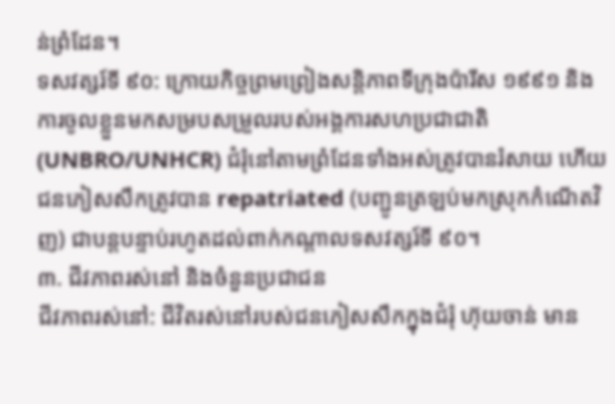ន់ព្រំដែន។
ទសវត្សរ៍ទី ៩០: ក្រោយកិច្ចព្រមព្រៀងសន្តិភាពទីក្រុងប៉ារីស ១៩៩១ និងការចូលខ្លួនមកសម្របសម្រួលរបស់អង្គការសហប្រជាជាតិ (UNBRO/UNHCR) ជំរុំនៅតាមព្រំដែនទាំងអស់ត្រូវបានរំសាយ ហើយជនភៀសសឹកត្រូវបាន repatriated (បញ្ជូនត្រឡប់មកស្រុកកំណើតវិញ) ជាបន្តបន្ទាប់រហូតដល់ពាក់កណ្តាលទសវត្សរ៍ទី ៩០។
៣. ជីវភាពរស់នៅ និងចំនួនប្រជាជន
ជីវភាពរស់នៅ: ជីវិតរស់នៅរបស់ជនភៀសសឹកក្នុងជំរុំ ហ៊ុយចាន់ មាន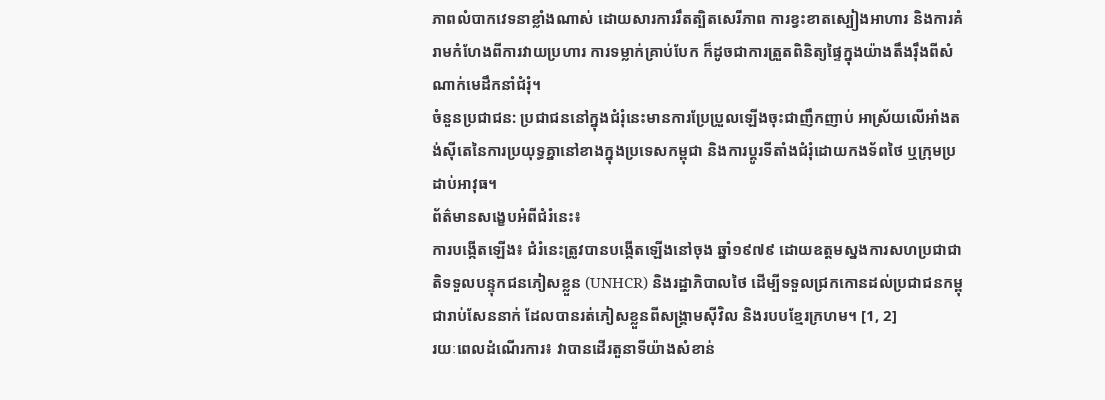ភាពលំបាកវេទនាខ្លាំងណាស់ ដោយសារការរឹតត្បិតសេរីភាព ការខ្វះខាតស្បៀងអាហារ និងការគំរាមកំហែងពីការវាយប្រហារ ការទម្លាក់គ្រាប់បែក ក៏ដូចជាការត្រួតពិនិត្យផ្ទៃក្នុងយ៉ាងតឹងរ៉ឹងពីសំណាក់មេដឹកនាំជំរុំ។
ចំនួនប្រជាជន: ប្រជាជននៅក្នុងជំរុំនេះមានការប្រែប្រួលឡើងចុះជាញឹកញាប់ អាស្រ័យលើអាំងតង់ស៊ីតេនៃការប្រយុទ្ធគ្នានៅខាងក្នុងប្រទេសកម្ពុជា និងការប្តូរទីតាំងជំរុំដោយកងទ័ពថៃ ឬក្រុមប្រដាប់អាវុធ។
ព័ត៌មានសង្ខេបអំពីជំរំនេះ៖
ការបង្កើតឡើង៖ ជំរំនេះត្រូវបានបង្កើតឡើងនៅចុង ឆ្នាំ១៩៧៩ ដោយឧត្តមស្នងការសហប្រជាជាតិទទួលបន្ទុកជនភៀសខ្លួន (UNHCR) និងរដ្ឋាភិបាលថៃ ដើម្បីទទួលជ្រកកោនដល់ប្រជាជនកម្ពុជារាប់សែននាក់ ដែលបានរត់ភៀសខ្លួនពីសង្គ្រាមស៊ីវិល និងរបបខ្មែរក្រហម។ [1, 2]
រយៈពេលដំណើរការ៖ វាបានដើរតួនាទីយ៉ាងសំខាន់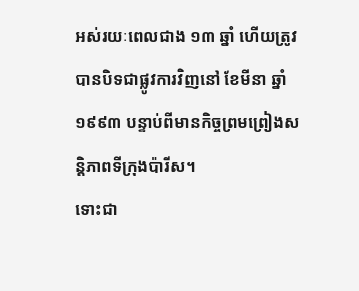អស់រយៈពេលជាង ១៣ ឆ្នាំ ហើយត្រូវបានបិទជាផ្លូវការវិញនៅ ខែមីនា ឆ្នាំ១៩៩៣ បន្ទាប់ពីមានកិច្ចព្រមព្រៀងសន្តិភាពទីក្រុងប៉ារីស។
ទោះជា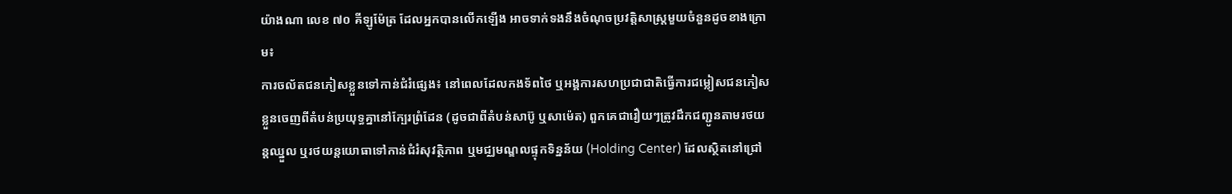យ៉ាងណា លេខ ៧០ គីឡូម៉ែត្រ ដែលអ្នកបានលើកឡើង អាចទាក់ទងនឹងចំណុចប្រវត្តិសាស្ត្រមួយចំនួនដូចខាងក្រោម៖
ការចល័តជនភៀសខ្លួនទៅកាន់ជំរំផ្សេង៖ នៅពេលដែលកងទ័ពថៃ ឬអង្គការសហប្រជាជាតិធ្វើការជម្លៀសជនភៀសខ្លួនចេញពីតំបន់ប្រយុទ្ធគ្នានៅក្បែរព្រំដែន (ដូចជាពីតំបន់សាប៊ូ ឬសាម៉េត) ពួកគេជារឿយៗត្រូវដឹកជញ្ជូនតាមរថយន្តឈ្នួល ឬរថយន្តយោធាទៅកាន់ជំរំសុវត្ថិភាព ឬមជ្ឈមណ្ឌលផ្ទុកទិន្នន័យ (Holding Center) ដែលស្ថិតនៅជ្រៅ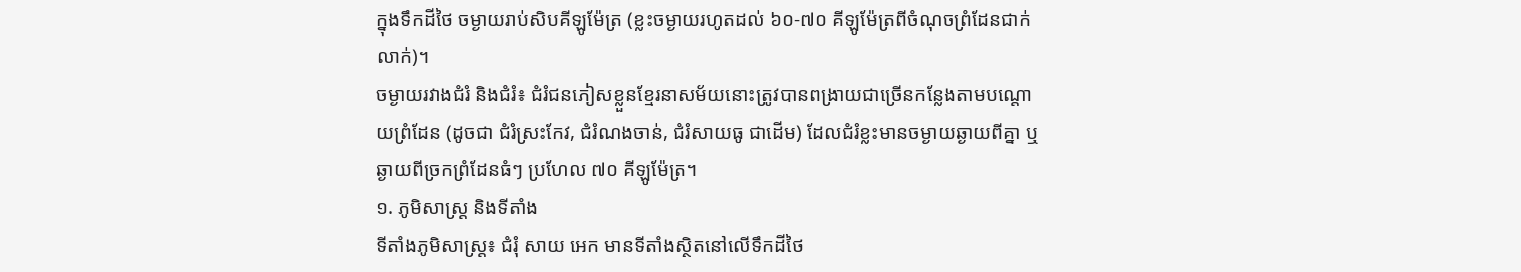ក្នុងទឹកដីថៃ ចម្ងាយរាប់សិបគីឡូម៉ែត្រ (ខ្លះចម្ងាយរហូតដល់ ៦០-៧០ គីឡូម៉ែត្រពីចំណុចព្រំដែនជាក់លាក់)។
ចម្ងាយរវាងជំរំ និងជំរំ៖ ជំរំជនភៀសខ្លួនខ្មែរនាសម័យនោះត្រូវបានពង្រាយជាច្រើនកន្លែងតាមបណ្តោយព្រំដែន (ដូចជា ជំរំស្រះកែវ, ជំរំណងចាន់, ជំរំសាយធូ ជាដើម) ដែលជំរំខ្លះមានចម្ងាយឆ្ងាយពីគ្នា ឬឆ្ងាយពីច្រកព្រំដែនធំៗ ប្រហែល ៧០ គីឡូម៉ែត្រ។
១. ភូមិសាស្ត្រ និងទីតាំង
ទីតាំងភូមិសាស្ត្រ៖ ជំរុំ សាយ អេក មានទីតាំងស្ថិតនៅលើទឹកដីថៃ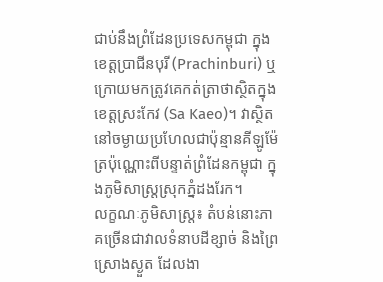ជាប់នឹងព្រំដែនប្រទេសកម្ពុជា ក្នុងខេត្តប្រាជីនបុរី (Prachinburi) ឬក្រោយមកត្រូវគេកត់ត្រាថាស្ថិតក្នុងខេត្តស្រះកែវ (Sa Kaeo)។ វាស្ថិតនៅចម្ងាយប្រហែលជាប៉ុន្មានគីឡូម៉ែត្រប៉ុណ្ណោះពីបន្ទាត់ព្រំដែនកម្ពុជា ក្នុងភូមិសាស្ត្រស្រុកភ្នំដងរែក។
លក្ខណៈភូមិសាស្ត្រ៖ តំបន់នោះភាគច្រើនជាវាលទំនាបដីខ្សាច់ និងព្រៃស្រោងស្ងួត ដែលងា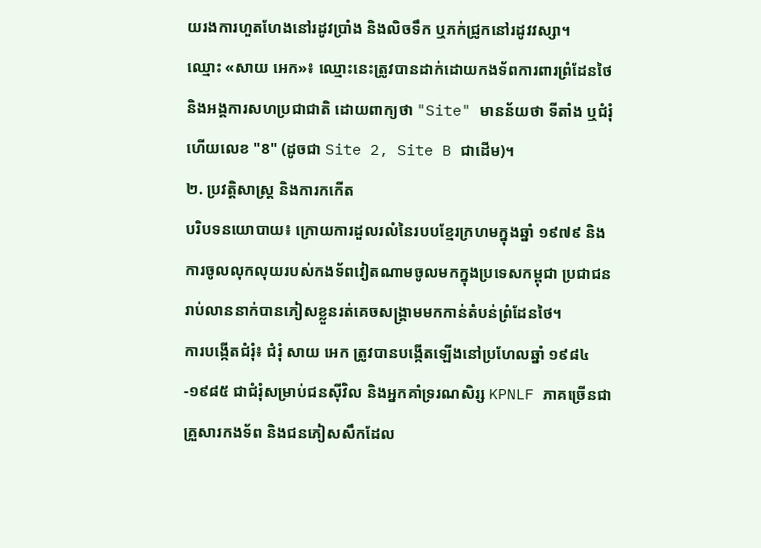យរងការហួតហែងនៅរដូវប្រាំង និងលិចទឹក ឬភក់ជ្រូកនៅរដូវវស្សា។
ឈ្មោះ «សាយ អេក»៖ ឈ្មោះនេះត្រូវបានដាក់ដោយកងទ័ពការពារព្រំដែនថៃ និងអង្គការសហប្រជាជាតិ ដោយពាក្យថា "Site" មានន័យថា ទីតាំង ឬជំរុំ ហើយលេខ "8" (ដូចជា Site 2, Site B ជាដើម)។
២. ប្រវត្តិសាស្ត្រ និងការកកើត
បរិបទនយោបាយ៖ ក្រោយការដួលរលំនៃរបបខ្មែរក្រហមក្នុងឆ្នាំ ១៩៧៩ និងការចូលលុកលុយរបស់កងទ័ពវៀតណាមចូលមកក្នុងប្រទេសកម្ពុជា ប្រជាជនរាប់លាននាក់បានភៀសខ្លួនរត់គេចសង្គ្រាមមកកាន់តំបន់ព្រំដែនថៃ។
ការបង្កើតជំរុំ៖ ជំរុំ សាយ អេក ត្រូវបានបង្កើតឡើងនៅប្រហែលឆ្នាំ ១៩៨៤-១៩៨៥ ជាជំរុំសម្រាប់ជនស៊ីវិល និងអ្នកគាំទ្ររណសិរ្ស KPNLF ភាគច្រើនជាគ្រួសារកងទ័ព និងជនភៀសសឹកដែល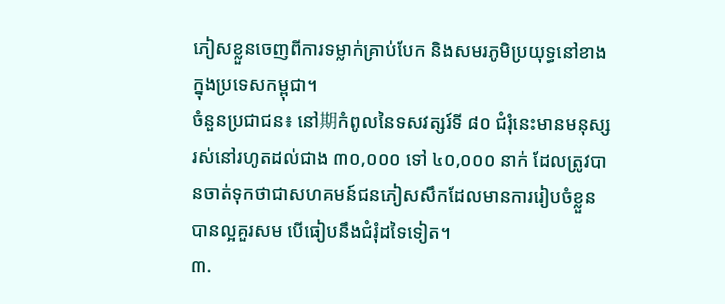ភៀសខ្លួនចេញពីការទម្លាក់គ្រាប់បែក និងសមរភូមិប្រយុទ្ធនៅខាងក្នុងប្រទេសកម្ពុជា។
ចំនួនប្រជាជន៖ នៅ期កំពូលនៃទសវត្សរ៍ទី ៨០ ជំរុំនេះមានមនុស្សរស់នៅរហូតដល់ជាង ៣០,០០០ ទៅ ៤០,០០០ នាក់ ដែលត្រូវបានចាត់ទុកថាជាសហគមន៍ជនភៀសសឹកដែលមានការរៀបចំខ្លួនបានល្អគួរសម បើធៀបនឹងជំរុំដទៃទៀត។
៣.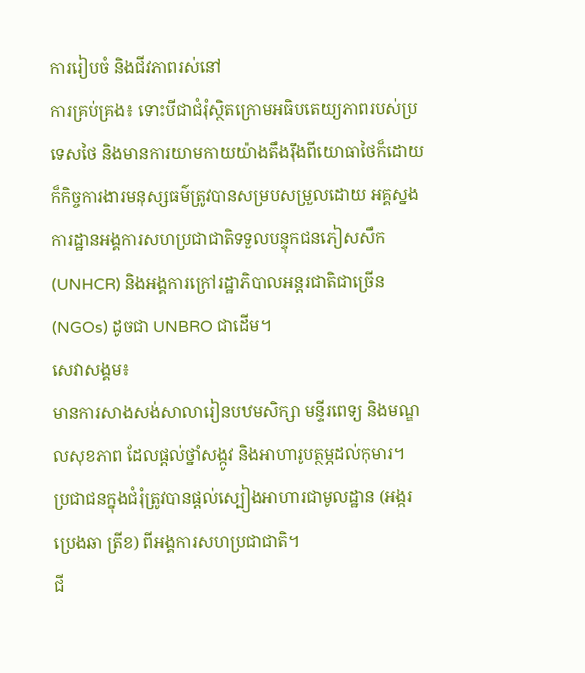ការរៀបចំ និងជីវភាពរស់នៅ
ការគ្រប់គ្រង៖ ទោះបីជាជំរុំស្ថិតក្រោមអធិបតេយ្យភាពរបស់ប្រទេសថៃ និងមានការយាមកាយយ៉ាងតឹងរ៉ឹងពីយោធាថៃក៏ដោយ ក៏កិច្ចការងារមនុស្សធម៌ត្រូវបានសម្របសម្រួលដោយ អគ្គស្នងការដ្ឋានអង្គការសហប្រជាជាតិទទួលបន្ទុកជនភៀសសឹក (UNHCR) និងអង្គការក្រៅរដ្ឋាភិបាលអន្តរជាតិជាច្រើន (NGOs) ដូចជា UNBRO ជាដើម។
សេវាសង្គម៖
មានការសាងសង់សាលារៀនបឋមសិក្សា មន្ទីរពេទ្យ និងមណ្ឌលសុខភាព ដែលផ្តល់ថ្នាំសង្កូវ និងអាហារូបត្ថម្ភដល់កុមារ។
ប្រជាជនក្នុងជំរុំត្រូវបានផ្តល់ស្បៀងអាហារជាមូលដ្ឋាន (អង្ករ ប្រេងឆា ត្រីខ) ពីអង្គការសហប្រជាជាតិ។
ជី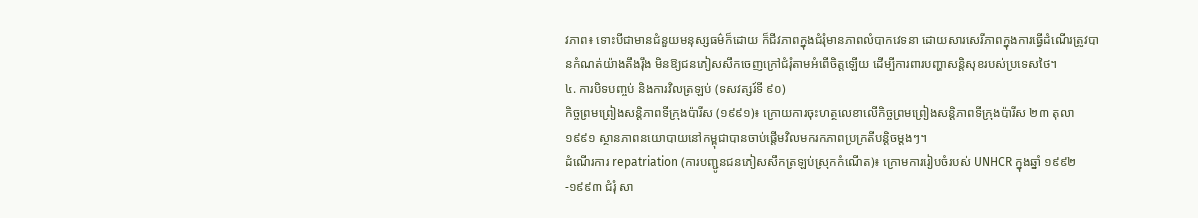វភាព៖ ទោះបីជាមានជំនួយមនុស្សធម៌ក៏ដោយ ក៏ជីវភាពក្នុងជំរុំមានភាពលំបាកវេទនា ដោយសារសេរីភាពក្នុងការធ្វើដំណើរត្រូវបានកំណត់យ៉ាងតឹងរ៉ឹង មិនឱ្យជនភៀសសឹកចេញក្រៅជំរុំតាមអំពើចិត្តឡើយ ដើម្បីការពារបញ្ហាសន្តិសុខរបស់ប្រទេសថៃ។
៤. ការបិទបញ្ចប់ និងការវិលត្រឡប់ (ទសវត្សរ៍ទី ៩០)
កិច្ចព្រមព្រៀងសន្តិភាពទីក្រុងប៉ារីស (១៩៩១)៖ ក្រោយការចុះហត្ថលេខាលើកិច្ចព្រមព្រៀងសន្តិភាពទីក្រុងប៉ារីស ២៣ តុលា ១៩៩១ ស្ថានភាពនយោបាយនៅកម្ពុជាបានចាប់ផ្តើមវិលមករកភាពប្រក្រតីបន្តិចម្តងៗ។
ដំណើរការ repatriation (ការបញ្ជូនជនភៀសសឹកត្រឡប់ស្រុកកំណើត)៖ ក្រោមការរៀបចំរបស់ UNHCR ក្នុងឆ្នាំ ១៩៩២-១៩៩៣ ជំរុំ សា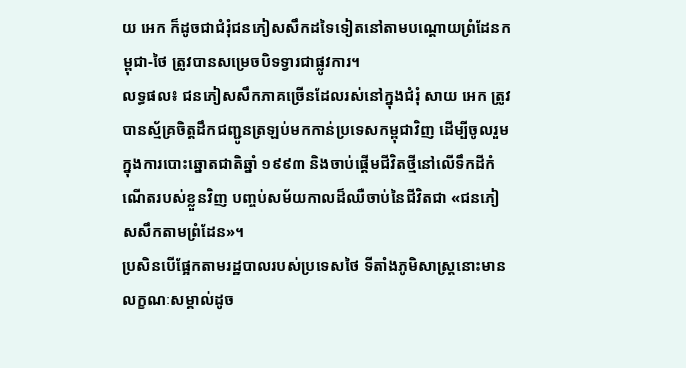យ អេក ក៏ដូចជាជំរុំជនភៀសសឹកដទៃទៀតនៅតាមបណ្តោយព្រំដែនកម្ពុជា-ថៃ ត្រូវបានសម្រេចបិទទ្វារជាផ្លូវការ។
លទ្ធផល៖ ជនភៀសសឹកភាគច្រើនដែលរស់នៅក្នុងជំរុំ សាយ អេក ត្រូវបានស្ម័គ្រចិត្តដឹកជញ្ជូនត្រឡប់មកកាន់ប្រទេសកម្ពុជាវិញ ដើម្បីចូលរួមក្នុងការបោះឆ្នោតជាតិឆ្នាំ ១៩៩៣ និងចាប់ផ្តើមជីវិតថ្មីនៅលើទឹកដីកំណើតរបស់ខ្លួនវិញ បញ្ចប់សម័យកាលដ៏ឈឺចាប់នៃជីវិតជា «ជនភៀសសឹកតាមព្រំដែន»។
ប្រសិនបើផ្អែកតាមរដ្ឋបាលរបស់ប្រទេសថៃ ទីតាំងភូមិសាស្ត្រនោះមានលក្ខណៈសម្គាល់ដូច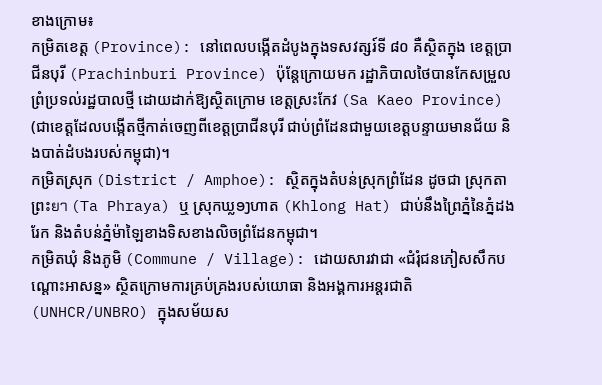ខាងក្រោម៖
កម្រិតខេត្ត (Province): នៅពេលបង្កើតដំបូងក្នុងទសវត្សរ៍ទី ៨០ គឺស្ថិតក្នុង ខេត្តប្រាជីនបុរី (Prachinburi Province) ប៉ុន្តែក្រោយមក រដ្ឋាភិបាលថៃបានកែសម្រួលព្រំប្រទល់រដ្ឋបាលថ្មី ដោយដាក់ឱ្យស្ថិតក្រោម ខេត្តស្រះកែវ (Sa Kaeo Province) (ជាខេត្តដែលបង្កើតថ្មីកាត់ចេញពីខេត្តប្រាជីនបុរី ជាប់ព្រំដែនជាមួយខេត្តបន្ទាយមានជ័យ និងបាត់ដំបងរបស់កម្ពុជា)។
កម្រិតស្រុក (District / Amphoe): ស្ថិតក្នុងតំបន់ស្រុកព្រំដែន ដូចជា ស្រុកតាព្រះยา (Ta Phraya) ឬ ស្រុកឃ្លອງហាត (Khlong Hat) ជាប់នឹងព្រៃភ្នំនៃភ្នំដងរែក និងតំបន់ភ្នំម៉ាឡៃខាងទិសខាងលិចព្រំដែនកម្ពុជា។
កម្រិតឃុំ និងភូមិ (Commune / Village): ដោយសារវាជា «ជំរុំជនភៀសសឹកបណ្ដោះអាសន្ន» ស្ថិតក្រោមការគ្រប់គ្រងរបស់យោធា និងអង្គការអន្តរជាតិ (UNHCR/UNBRO) ក្នុងសម័យស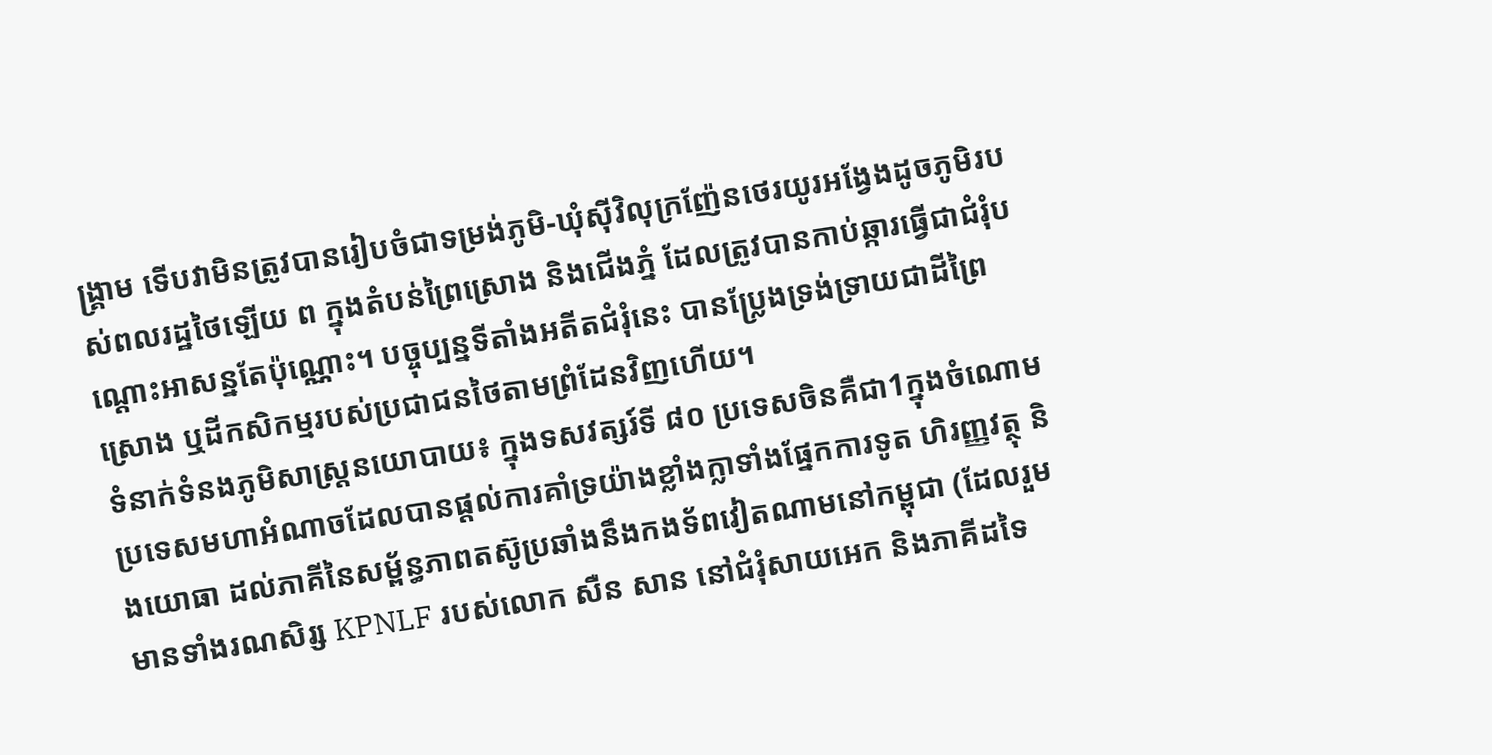ង្គ្រាម ទើបវាមិនត្រូវបានរៀបចំជាទម្រង់ភូមិ-ឃុំស៊ីវិលុក្រញ៉ែនថេរយូរអង្វែងដូចភូមិរបស់ពលរដ្ឋថៃឡើយ ព ក្នុងតំបន់ព្រៃស្រោង និងជើងភ្នំ ដែលត្រូវបានកាប់ឆ្ការធ្វើជាជំរុំបណ្តោះអាសន្នតែប៉ុណ្ណោះ។ បច្ចុប្បន្នទីតាំងអតីតជំរុំនេះ បានប្រែ្លងទ្រង់ទ្រាយជាដីព្រៃស្រោង ឬដីកសិកម្មរបស់ប្រជាជនថៃតាមព្រំដែនវិញហើយ។
ទំនាក់ទំនងភូមិសាស្ត្រនយោបាយ៖ ក្នុងទសវត្សរ៍ទី ៨០ ប្រទេសចិនគឺជា1ក្នុងចំណោមប្រទេសមហាអំណាចដែលបានផ្តល់ការគាំទ្រយ៉ាងខ្លាំងក្លាទាំងផ្នែកការទូត ហិរញ្ញវត្ថុ និងយោធា ដល់ភាគីនៃសម្ព័ន្ធភាពតស៊ូប្រឆាំងនឹងកងទ័ពវៀតណាមនៅកម្ពុជា (ដែលរួមមានទាំងរណសិរ្ស KPNLF របស់លោក សឺន សាន នៅជំរុំសាយអេក និងភាគីដទៃ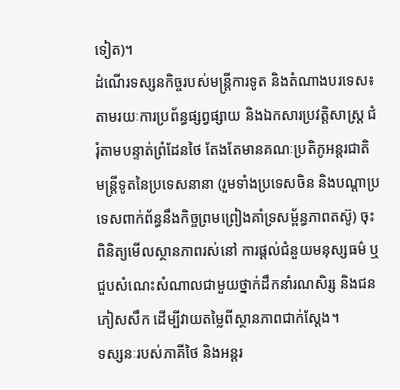ទៀត)។
ដំណើរទស្សនកិច្ចរបស់មន្ត្រីការទូត និងតំណាងបរទេស៖ តាមរយៈការប្រព័ន្ធផ្សព្វផ្សាយ និងឯកសារប្រវត្តិសាស្ត្រ ជំរុំតាមបន្ទាត់ព្រំដែនថៃ តែងតែមានគណៈប្រតិភូអន្តរជាតិ មន្ត្រីទូតនៃប្រទេសនានា (រួមទាំងប្រទេសចិន និងបណ្តាប្រទេសពាក់ព័ន្ធនឹងកិច្ចព្រមព្រៀងគាំទ្រសម្ព័ន្ធភាពតស៊ូ) ចុះពិនិត្យមើលស្ថានភាពរស់នៅ ការផ្តល់ជំនួយមនុស្សធម៌ ឬជួបសំណេះសំណាលជាមួយថ្នាក់ដឹកនាំរណសិរ្ស និងជនភៀសសឹក ដើម្បីវាយតម្លៃពីស្ថានភាពជាក់ស្តែង។
ទស្សនៈរបស់ភាគីថៃ និងអន្តរ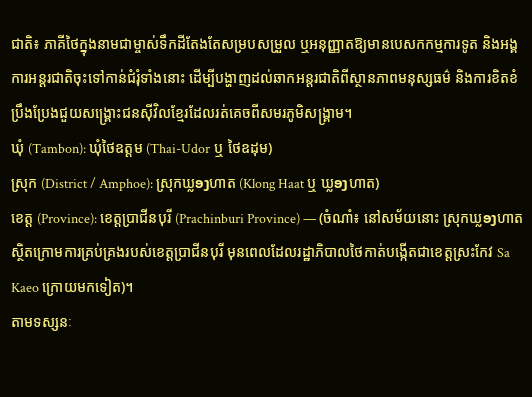ជាតិ៖ ភាគីថៃក្នុងនាមជាម្ចាស់ទឹកដីតែងតែសម្របសម្រួល ឬអនុញ្ញាតឱ្យមានបេសកកម្មការទូត និងអង្គការអន្តរជាតិចុះទៅកាន់ជំរុំទាំងនោះ ដើម្បីបង្ហាញដល់ឆាកអន្តរជាតិពីស្ថានភាពមនុស្សធម៌ និងការខិតខំប្រឹងប្រែងជួយសង្គ្រោះជនស៊ីវិលខ្មែរដែលរត់គេចពីសមរភូមិសង្គ្រាម។
ឃុំ (Tambon): ឃុំថៃឧត្តម (Thai-Udor ឬ ថៃឧដុម)
ស្រុក (District / Amphoe): ស្រុកឃ្លອງហាត (Klong Haat ឬ ឃ្លອງហាត)
ខេត្ត (Province): ខេត្តប្រាជីនបុរី (Prachinburi Province) — (ចំណាំ៖ នៅសម័យនោះ ស្រុកឃ្លອງហាត ស្ថិតក្រោមការគ្រប់គ្រងរបស់ខេត្តប្រាជីនបុរី មុនពេលដែលរដ្ឋាភិបាលថៃកាត់បង្កើតជាខេត្តស្រះកែវ Sa Kaeo ក្រោយមកទៀត)។
តាមទស្សនៈ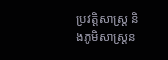ប្រវត្តិសាស្ត្រ និងភូមិសាស្ត្រន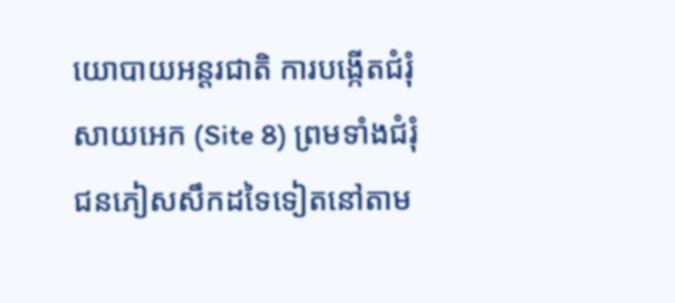យោបាយអន្តរជាតិ ការបង្កើតជំរុំសាយអេក (Site 8) ព្រមទាំងជំរុំជនភៀសសឹកដទៃទៀតនៅតាម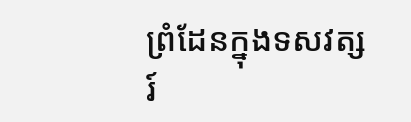ព្រំដែនក្នុងទសវត្សរ៍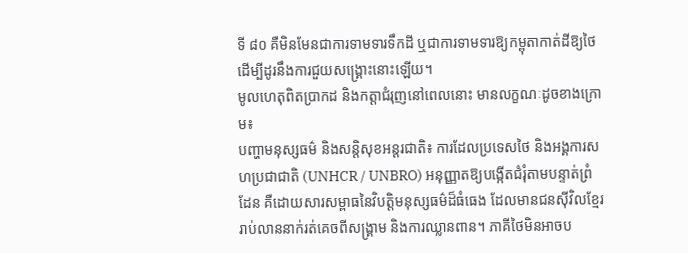ទី ៨០ គឺមិនមែនជាការទាមទារទឹកដី ឬជាការទាមទារឱ្យកម្ពុតាកាត់ដីឱ្យថៃ ដើម្បីដូរនឹងការជួយសង្គ្រោះនោះឡើយ។
មូលហេតុពិតប្រាកដ និងកត្តាជំរុញនៅពេលនោះ មានលក្ខណៈដូចខាងក្រោម៖
បញ្ហាមនុស្សធម៌ និងសន្តិសុខអន្តរជាតិ៖ ការដែលប្រទេសថៃ និងអង្គការសហប្រជាជាតិ (UNHCR / UNBRO) អនុញ្ញាតឱ្យបង្កើតជំរុំតាមបន្ទាត់ព្រំដែន គឺដោយសារសម្ពាធនៃវិបត្តិមនុស្សធម៌ដ៏ធំធេង ដែលមានជនស៊ីវិលខ្មែររាប់លាននាក់រត់គេចពីសង្គ្រាម និងការឈ្លានពាន។ ភាគីថៃមិនអាចប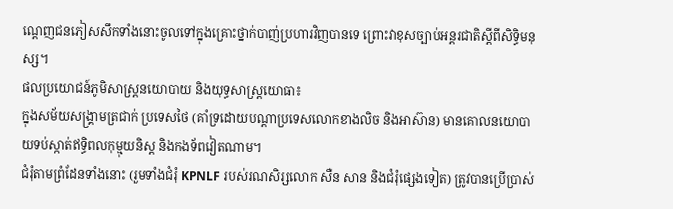ណ្តេញជនភៀសសឹកទាំងនោះចូលទៅក្នុងគ្រោះថ្នាក់បាញ់ប្រហារវិញបានទេ ព្រោះវាខុសច្បាប់អន្តរជាតិស្តីពីសិទ្ធិមនុស្ស។
ផលប្រយោជន៍ភូមិសាស្ត្រនយោបាយ និងយុទ្ធសាស្ត្រយោធា៖
ក្នុងសម័យសង្គ្រាមត្រជាក់ ប្រទេសថៃ (គាំទ្រដោយបណ្តាប្រទេសលោកខាងលិច និងអាស៊ាន) មានគោលនយោបាយទប់ស្កាត់ឥទ្ធិពលកុម្មុយនិស្ត និងកងទ័ពវៀតណាម។
ជំរុំតាមព្រំដែនទាំងនោះ (រួមទាំងជំរុំ KPNLF របស់រណសិរ្សលោក សឺន សាន និងជំរុំផ្សេងទៀត) ត្រូវបានប្រើប្រាស់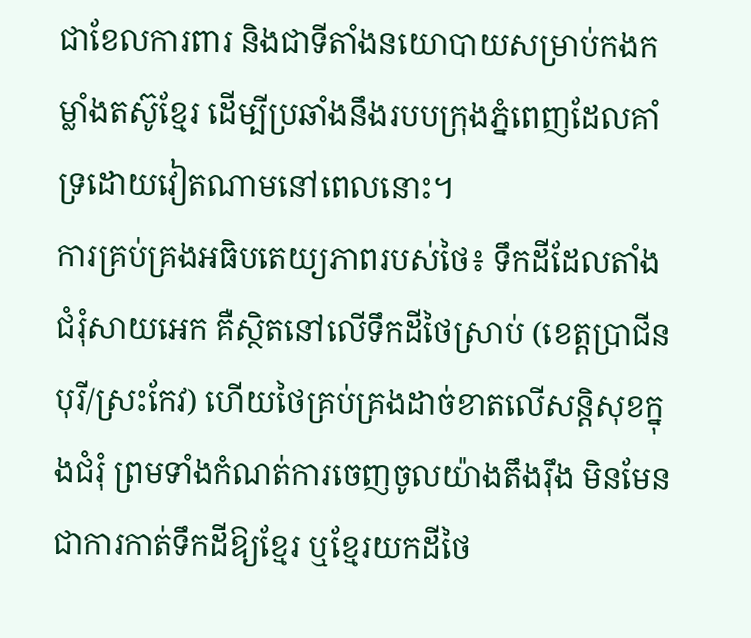ជាខែលការពារ និងជាទីតាំងនយោបាយសម្រាប់កងកម្លាំងតស៊ូខ្មែរ ដើម្បីប្រឆាំងនឹងរបបក្រុងភ្នំពេញដែលគាំទ្រដោយវៀតណាមនៅពេលនោះ។
ការគ្រប់គ្រងអធិបតេយ្យភាពរបស់ថៃ៖ ទឹកដីដែលតាំងជំរុំសាយអេក គឺស្ថិតនៅលើទឹកដីថៃស្រាប់ (ខេត្តប្រាជីនបុរី/ស្រះកែវ) ហើយថៃគ្រប់គ្រងដាច់ខាតលើសន្តិសុខក្នុងជំរុំ ព្រមទាំងកំណត់ការចេញចូលយ៉ាងតឹងរ៉ឹង មិនមែនជាការកាត់ទឹកដីឱ្យខ្មែរ ឬខ្មែរយកដីថៃ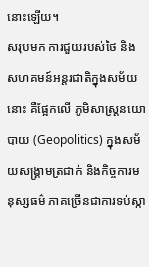នោះឡើយ។
សរុបមក ការជួយរបស់ថៃ និងសហគមន៍អន្តរជាតិក្នុងសម័យនោះ គឺផ្អែកលើ ភូមិសាស្ត្រនយោបាយ (Geopolitics) ក្នុងសម័យសង្គ្រាមត្រជាក់ និងកិច្ចការមនុស្សធម៌ ភាគច្រើនជាការទប់ស្កា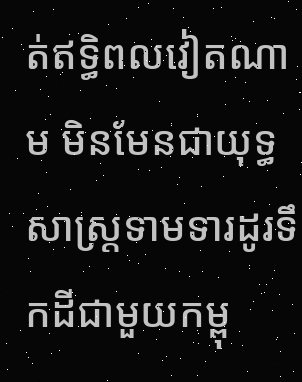ត់ឥទ្ធិពលវៀតណាម មិនមែនជាយុទ្ធសាស្ត្រទាមទារដូរទឹកដីជាមួយកម្ពុ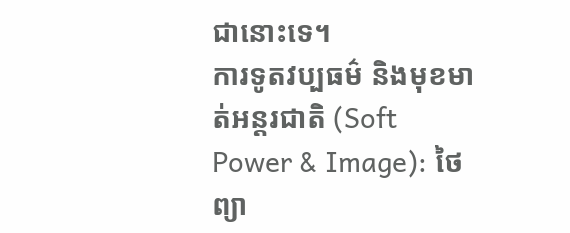ជានោះទេ។
ការទូតវប្បធម៌ និងមុខមាត់អន្តរជាតិ (Soft Power & Image): ថៃព្យា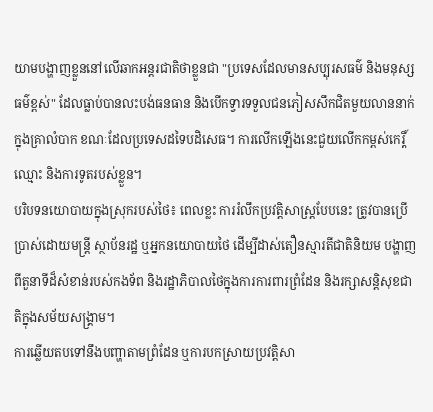យាមបង្ហាញខ្លួននៅលើឆាកអន្តរជាតិថាខ្លួនជា "ប្រទេសដែលមានសប្បុរសធម៌ និងមនុស្សធម៌ខ្ពស់" ដែលធ្លាប់បានលះបង់ធនធាន និងបើកទ្វារទទួលជនភៀសសឹកជិតមួយលាននាក់ក្នុងគ្រាលំបាក ខណៈដែលប្រទេសដទៃបដិសេធ។ ការលើកឡើងនេះជួយលើកកម្ពស់កេរ្តិ៍ឈ្មោះ និងការទូតរបស់ខ្លួន។
បរិបទនយោបាយក្នុងស្រុករបស់ថៃ៖ ពេលខ្លះ ការរំលឹកប្រវត្តិសាស្ត្របែបនេះ ត្រូវបានប្រើប្រាស់ដោយមន្ត្រី ស្ថាប័នរដ្ឋ ឬអ្នកនយោបាយថៃ ដើម្បីដាស់តឿនស្មារតីជាតិនិយម បង្ហាញពីតួនាទីដ៏សំខាន់របស់កងទ័ព និងរដ្ឋាភិបាលថៃក្នុងការការពារព្រំដែន និងរក្សាសន្តិសុខជាតិក្នុងសម័យសង្គ្រាម។
ការឆ្លើយតបទៅនឹងបញ្ហាតាមព្រំដែន ឬការបកស្រាយប្រវត្តិសា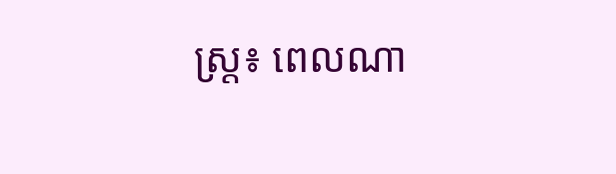ស្ត្រ៖ ពេលណា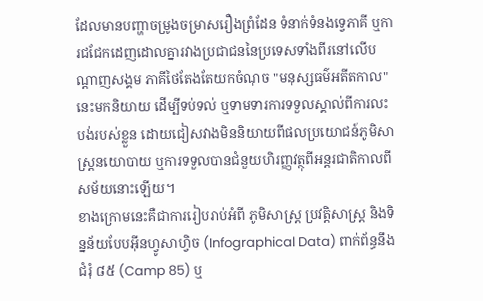ដែលមានបញ្ហាចម្រូងចម្រាសរឿងព្រំដែន ទំនាក់ទំនងទ្វេភាគី ឬការជជែកដេញដោលគ្នារវាងប្រជាជននៃប្រទេសទាំងពីរនៅលើបណ្តាញសង្គម ភាគីថៃតែងតែយកចំណុច "មនុស្សធម៌អតីតកាល" នេះមកនិយាយ ដើម្បីទប់ទល់ ឬទាមទារការទទួលស្គាល់ពីការលះបង់របស់ខ្លួន ដោយជៀសវាងមិននិយាយពីផលប្រយោជន៍ភូមិសាស្ត្រនយោបាយ ឬការទទួលបានជំនួយហិរញ្ញវត្ថុពីអន្តរជាតិកាលពីសម័យនោះឡើយ។
ខាងក្រោមនេះគឺជាការរៀបរាប់អំពី ភូមិសាស្ត្រ ប្រវត្តិសាស្ត្រ និងទិន្នន័យបែបអ៊ីនហ្វូសាហ្វិច (Infographical Data) ពាក់ព័ន្ធនឹង ជំរុំ ៨៥ (Camp 85) ឬ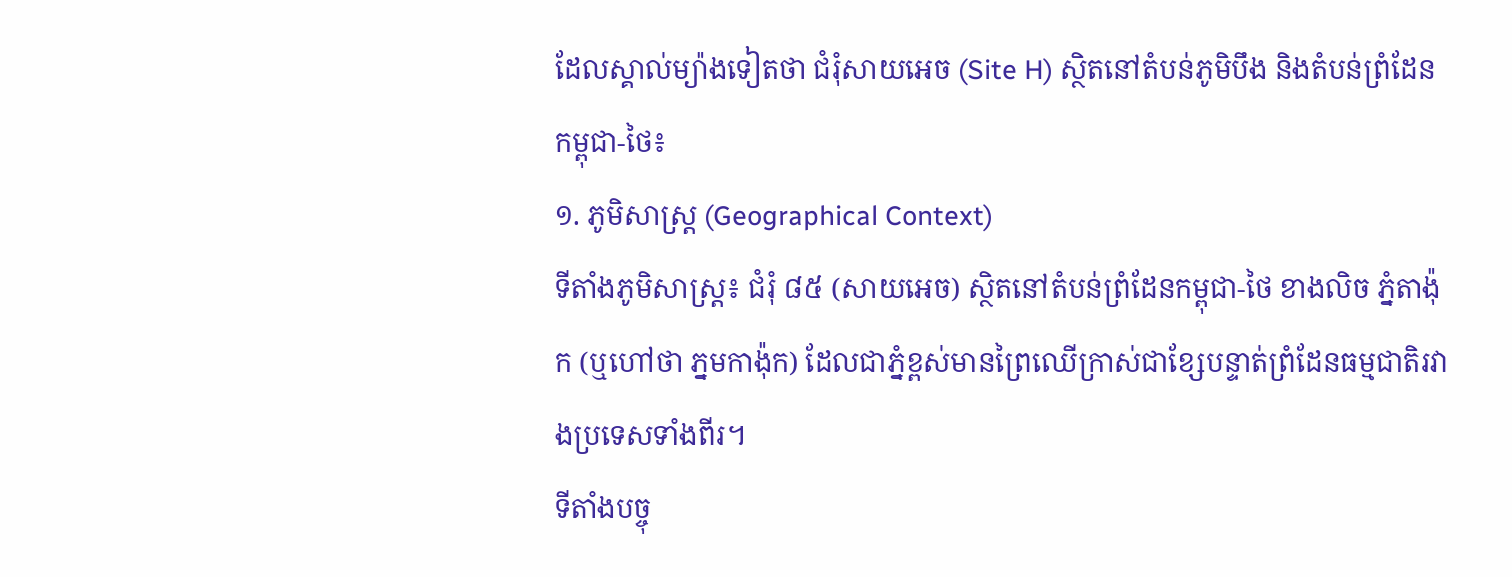ដែលស្គាល់ម្យ៉ាងទៀតថា ជំរុំសាយអេច (Site H) ស្ថិតនៅតំបន់ភូមិបឹង និងតំបន់ព្រំដែនកម្ពុជា-ថៃ៖
១. ភូមិសាស្ត្រ (Geographical Context)
ទីតាំងភូមិសាស្ត្រ៖ ជំរុំ ៨៥ (សាយអេច) ស្ថិតនៅតំបន់ព្រំដែនកម្ពុជា-ថៃ ខាងលិច ភ្នំតាង៉ុក (ឬហៅថា ភ្នមកាង៉ុក) ដែលជាភ្នំខ្ពស់មានព្រៃឈើក្រាស់ជាខ្សែបន្ទាត់ព្រំដែនធម្មជាតិរវាងប្រទេសទាំងពីរ។
ទីតាំងបច្ចុ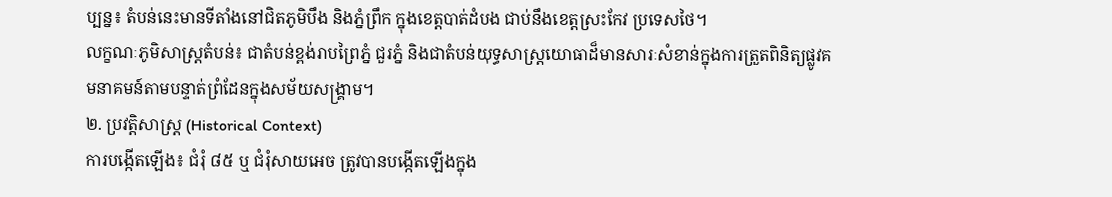ប្បន្ន៖ តំបន់នេះមានទីតាំងនៅជិតភូមិបឹង និងភ្នំព្រឹក ក្នុងខេត្តបាត់ដំបង ជាប់នឹងខេត្តស្រះកែវ ប្រទេសថៃ។
លក្ខណៈភូមិសាស្ត្រតំបន់៖ ជាតំបន់ខ្ពង់រាបព្រៃភ្នំ ជួរភ្នំ និងជាតំបន់យុទ្ធសាស្ត្រយោធាដ៏មានសារៈសំខាន់ក្នុងការត្រួតពិនិត្យផ្លូវគមនាគមន៍តាមបន្ទាត់ព្រំដែនក្នុងសម័យសង្គ្រាម។
២. ប្រវត្តិសាស្ត្រ (Historical Context)
ការបង្កើតឡើង៖ ជំរុំ ៨៥ ឬ ជំរុំសាយអេច ត្រូវបានបង្កើតឡើងក្នុង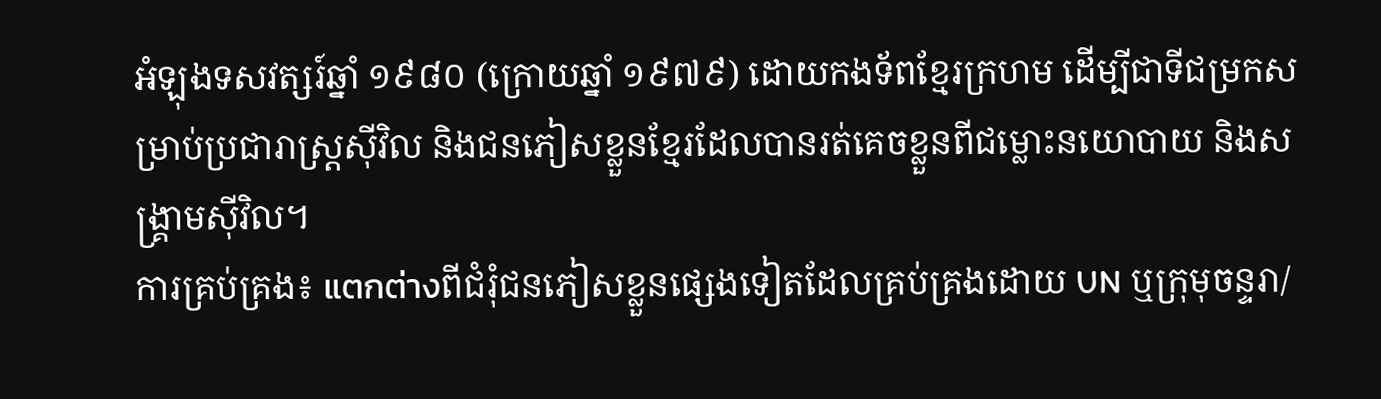អំឡុងទសវត្សរ៍ឆ្នាំ ១៩៨០ (ក្រោយឆ្នាំ ១៩៧៩) ដោយកងទ័ពខ្មែរក្រហម ដើម្បីជាទីជម្រកសម្រាប់ប្រជារាស្ត្រស៊ីវិល និងជនភៀសខ្លួនខ្មែរដែលបានរត់គេចខ្លួនពីជម្លោះនយោបាយ និងសង្គ្រាមស៊ីវិល។
ការគ្រប់គ្រង៖ แตกต่างពីជំរុំជនភៀសខ្លួនផ្សេងទៀតដែលគ្រប់គ្រងដោយ UN ឬក្រុមុចន្ទរា/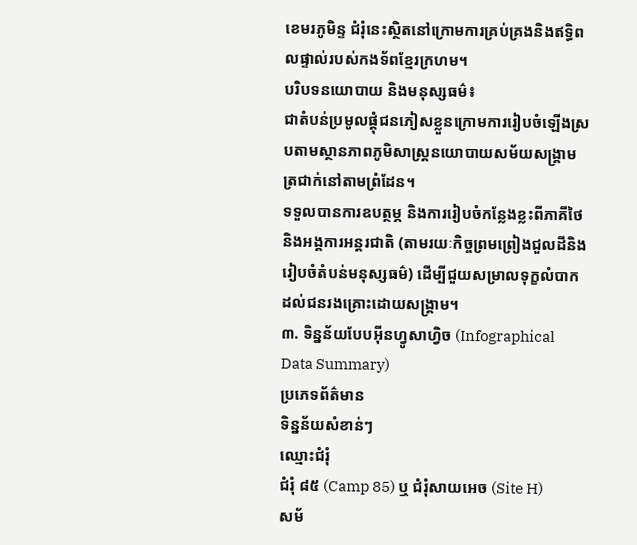ខេមរភូមិន្ទ ជំរុំនេះស្ថិតនៅក្រោមការគ្រប់គ្រងនិងឥទ្ធិពលផ្ទាល់របស់កងទ័ពខ្មែរក្រហម។
បរិបទនយោបាយ និងមនុស្សធម៌៖
ជាតំបន់ប្រមូលផ្តុំជនភៀសខ្លួនក្រោមការរៀបចំឡើងស្របតាមស្ថានភាពភូមិសាស្ត្រនយោបាយសម័យសង្គ្រាមត្រជាក់នៅតាមព្រំដែន។
ទទួលបានការឧបត្ថម្ភ និងការរៀបចំកន្លែងខ្លះពីភាគីថៃ និងអង្គការអន្តរជាតិ (តាមរយៈកិច្ចព្រមព្រៀងជួលដីនិងរៀបចំតំបន់មនុស្សធម៌) ដើម្បីជួយសម្រាលទុក្ខលំបាកដល់ជនរងគ្រោះដោយសង្គ្រាម។
៣. ទិន្នន័យបែបអ៊ីនហ្វូសាហ្វិច (Infographical Data Summary)
ប្រភេទព័ត៌មាន
ទិន្នន័យសំខាន់ៗ
ឈ្មោះជំរុំ
ជំរុំ ៨៥ (Camp 85) ឬ ជំរុំសាយអេច (Site H)
សម័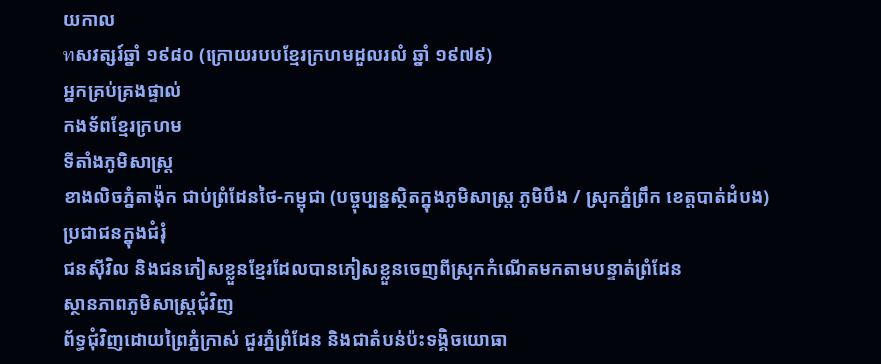យកាល
ทសវត្សរ៍ឆ្នាំ ១៩៨០ (ក្រោយរបបខ្មែរក្រហមដួលរលំ ឆ្នាំ ១៩៧៩)
អ្នកគ្រប់គ្រងផ្ទាល់
កងទ័ពខ្មែរក្រហម
ទីតាំងភូមិសាស្ត្រ
ខាងលិចភ្នំតាង៉ុក ជាប់ព្រំដែនថៃ-កម្ពុជា (បច្ចុប្បន្នស្ថិតក្នុងភូមិសាស្ត្រ ភូមិបឹង / ស្រុកភ្នំព្រឹក ខេត្តបាត់ដំបង)
ប្រជាជនក្នុងជំរុំ
ជនស៊ីវិល និងជនភៀសខ្លួនខ្មែរដែលបានភៀសខ្លួនចេញពីស្រុកកំណើតមកតាមបន្ទាត់ព្រំដែន
ស្ថានភាពភូមិសាស្ត្រជុំវិញ
ព័ទ្ធជុំវិញដោយព្រៃភ្នំក្រាស់ ជួរភ្នំព្រំដែន និងជាតំបន់ប៉ះទង្គិចយោធា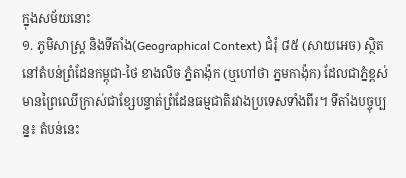ក្នុងសម័យនោះ
១. ភូមិសាស្ត្រ និងទីតាំង(Geographical Context) ជំរុំ ៨៥ (សាយអេច) ស្ថិតនៅតំបន់ព្រំដែនកម្ពុជា-ថៃ ខាងលិច ភ្នំតាង៉ុក (ឬហៅថា ភ្នមកាង៉ុក) ដែលជាភ្នំខ្ពស់មានព្រៃឈើក្រាស់ជាខ្សែបន្ទាត់ព្រំដែនធម្មជាតិរវាងប្រទេសទាំងពីរ។ ទីតាំងបច្ចុប្បន្ន៖ តំបន់នេះ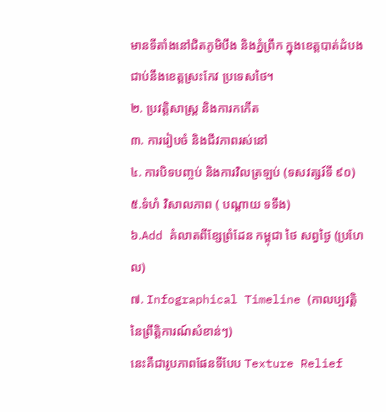មានទីតាំងនៅជិតភូមិបឹង និងភ្នំព្រឹក ក្នុងខេត្តបាត់ដំបង ជាប់នឹងខេត្តស្រះកែវ ប្រទេសថៃ។
២. ប្រវត្តិសាស្ត្រ និងការកកើត
៣. ការរៀបចំ និងជីវភាពរស់នៅ
៤. ការបិទបញ្ចប់ និងការវិលត្រឡប់ (ទសវត្សរ៍ទី ៩០)
៥.ទំហំ វិសាលភាព ( បណ្តាយ ទទឹង)
៦.Add គំលាតពីខ្សែព្រំដែន កម្ពុជា ថៃ សព្វថ្ងៃ (ប្រហែល)
៧. Infographical Timeline (កាលប្បវត្តិនៃព្រឹត្តិការណ៍សំខាន់ៗ)
នេះគឺជារូបភាពផែនទីបែប Texture Relief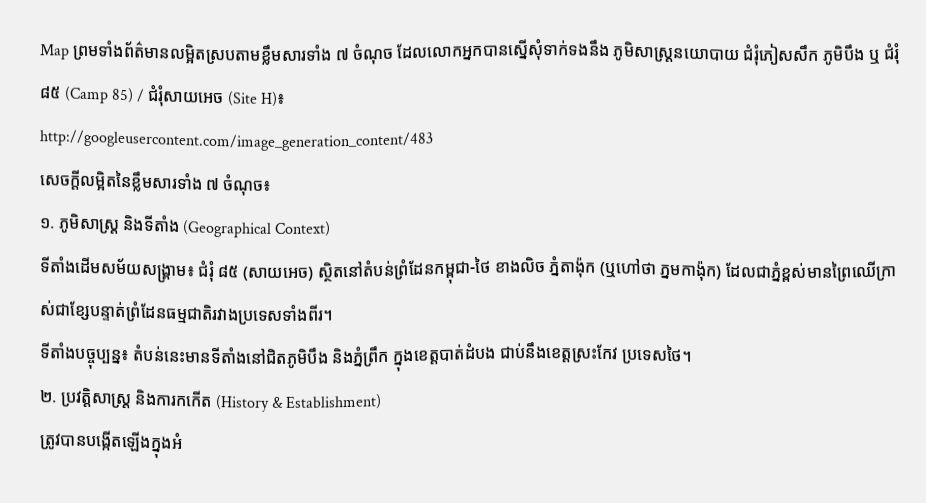Map ព្រមទាំងព័ត៌មានលម្អិតស្របតាមខ្លឹមសារទាំង ៧ ចំណុច ដែលលោកអ្នកបានស្នើសុំទាក់ទងនឹង ភូមិសាស្ត្រនយោបាយ ជំរុំភៀសសឹក ភូមិបឹង ឬ ជំរុំ ៨៥ (Camp 85) / ជំរុំសាយអេច (Site H)៖
http://googleusercontent.com/image_generation_content/483
សេចក្តីលម្អិតនៃខ្លឹមសារទាំង ៧ ចំណុច៖
១. ភូមិសាស្ត្រ និងទីតាំង (Geographical Context)
ទីតាំងដើមសម័យសង្គ្រាម៖ ជំរុំ ៨៥ (សាយអេច) ស្ថិតនៅតំបន់ព្រំដែនកម្ពុជា-ថៃ ខាងលិច ភ្នំតាង៉ុក (ឬហៅថា ភ្នមកាង៉ុក) ដែលជាភ្នំខ្ពស់មានព្រៃឈើក្រាស់ជាខ្សែបន្ទាត់ព្រំដែនធម្មជាតិរវាងប្រទេសទាំងពីរ។
ទីតាំងបច្ចុប្បន្ន៖ តំបន់នេះមានទីតាំងនៅជិតភូមិបឹង និងភ្នំព្រឹក ក្នុងខេត្តបាត់ដំបង ជាប់នឹងខេត្តស្រះកែវ ប្រទេសថៃ។
២. ប្រវត្តិសាស្ត្រ និងការកកើត (History & Establishment)
ត្រូវបានបង្កើតឡើងក្នុងអំ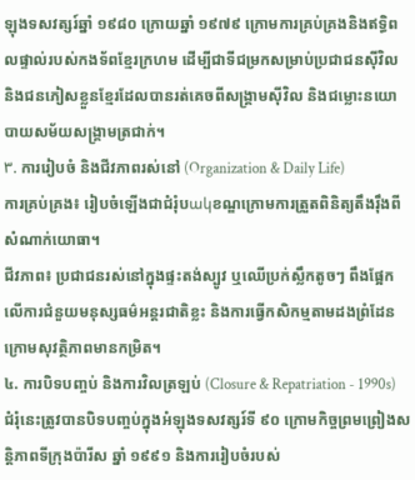ឡុងទសវត្សរ៍ឆ្នាំ ១៩៨០ ក្រោយឆ្នាំ ១៩៧៩ ក្រោមការគ្រប់គ្រងនិងឥទ្ធិពលផ្ទាល់របស់កងទ័ពខ្មែរក្រហម ដើម្បីជាទីជម្រកសម្រាប់ប្រជាជនស៊ីវិល និងជនភៀសខ្លួនខ្មែរដែលបានរត់គេចពីសង្គ្រាមស៊ីវិល និងជម្លោះនយោបាយសម័យសង្គ្រាមត្រជាក់។
۳. ការរៀបចំ និងជីវភាពរស់នៅ (Organization & Daily Life)
ការគ្រប់គ្រង៖ រៀបចំឡើងជាជំរុំបակខណ្ឌក្រោមការត្រួតពិនិត្យតឹងរ៉ឹងពីសំណាក់យោធា។
ជីវភាព៖ ប្រជាជនរស់នៅក្នុងផ្ទះតង់ស្បូវ ឬឈើប្រក់ស្លឹកតូចៗ ពឹងផ្អែកលើការជំនួយមនុស្សធម៌អន្តរជាតិខ្លះ និងការធ្វើកសិកម្មតាមដងព្រំដែនក្រោមសុវត្ថិភាពមានកម្រិត។
៤. ការបិទបញ្ចប់ និងការវិលត្រឡប់ (Closure & Repatriation - 1990s)
ជំរុំនេះត្រូវបានបិទបញ្ចប់ក្នុងអំឡុងទសវត្សរ៍ទី ៩០ ក្រោមកិច្ចព្រមព្រៀងសន្តិភាពទីក្រុងប៉ារីស ឆ្នាំ ១៩៩១ និងការរៀបចំរបស់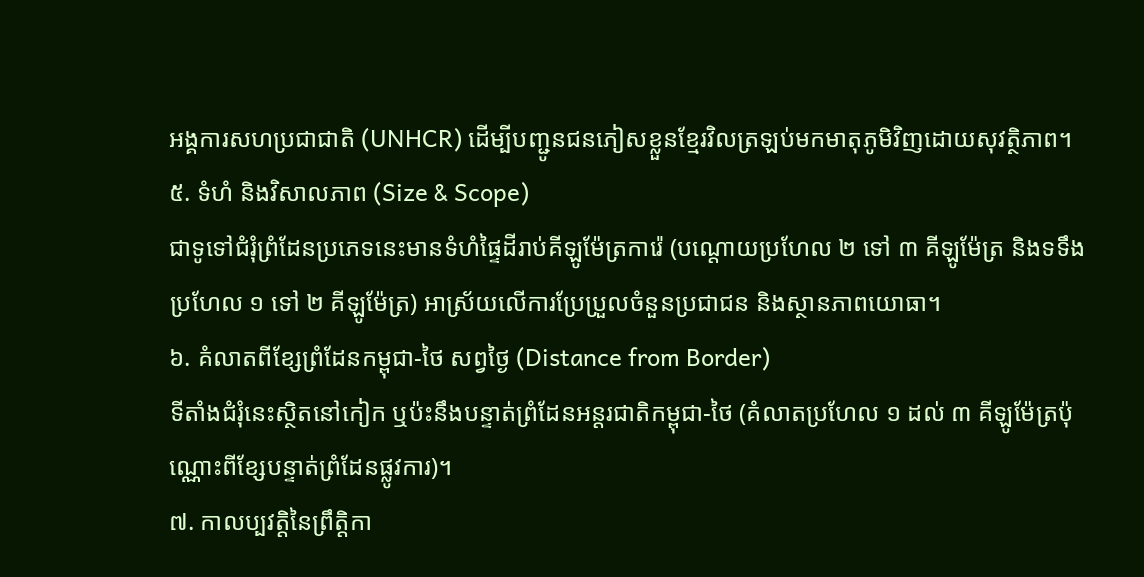អង្គការសហប្រជាជាតិ (UNHCR) ដើម្បីបញ្ជូនជនភៀសខ្លួនខ្មែរវិលត្រឡប់មកមាតុភូមិវិញដោយសុវត្ថិភាព។
៥. ទំហំ និងវិសាលភាព (Size & Scope)
ជាទូទៅជំរុំព្រំដែនប្រភេទនេះមានទំហំផ្ទៃដីរាប់គីឡូម៉ែត្រការ៉េ (បណ្តោយប្រហែល ២ ទៅ ៣ គីឡូម៉ែត្រ និងទទឹងប្រហែល ១ ទៅ ២ គីឡូម៉ែត្រ) អាស្រ័យលើការប្រែប្រួលចំនួនប្រជាជន និងស្ថានភាពយោធា។
៦. គំលាតពីខ្សែព្រំដែនកម្ពុជា-ថៃ សព្វថ្ងៃ (Distance from Border)
ទីតាំងជំរុំនេះស្ថិតនៅកៀក ឬប៉ះនឹងបន្ទាត់ព្រំដែនអន្តរជាតិកម្ពុជា-ថៃ (គំលាតប្រហែល ១ ដល់ ៣ គីឡូម៉ែត្រប៉ុណ្ណោះពីខ្សែបន្ទាត់ព្រំដែនផ្លូវការ)។
៧. កាលប្បវត្តិនៃព្រឹត្តិកា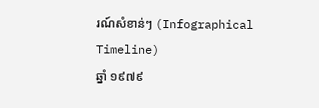រណ៍សំខាន់ៗ (Infographical Timeline)
ឆ្នាំ ១៩៧៩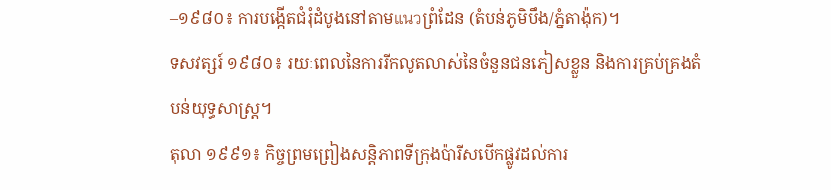–១៩៨០៖ ការបង្កើតជំរុំដំបូងនៅតាមแนวព្រំដែន (តំបន់ភូមិបឹង/ភ្នំតាង៉ុក)។
ទសវត្សរ៍ ១៩៨០៖ រយៈពេលនៃការរីកលូតលាស់នៃចំនួនជនភៀសខ្លួន និងការគ្រប់គ្រងតំបន់យុទ្ធសាស្ត្រ។
តុលា ១៩៩១៖ កិច្ចព្រមព្រៀងសន្តិភាពទីក្រុងប៉ារីសបើកផ្លូវដល់ការ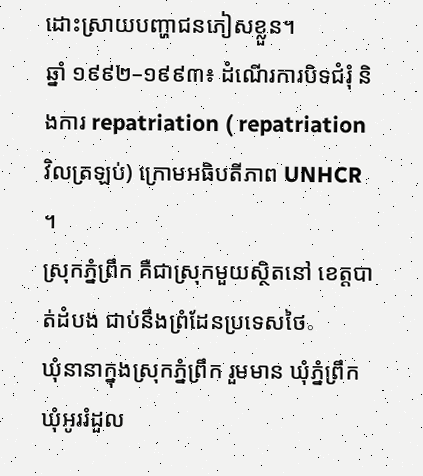ដោះស្រាយបញ្ហាជនភៀសខ្លួន។
ឆ្នាំ ១៩៩២–១៩៩៣៖ ដំណើរការបិទជំរុំ និងការ repatriation ( repatriation វិលត្រឡប់) ក្រោមអធិបតីភាព UNHCR ។
ស្រុកភ្នំព្រឹក គឺជាស្រុកមួយស្ថិតនៅ ខេត្តបាត់ដំបង ជាប់នឹងព្រំដែនប្រទេសថៃ。
ឃុំនានាក្នុងស្រុកភ្នំព្រឹក រួមមាន ឃុំភ្នំព្រឹក ឃុំអូររំដួល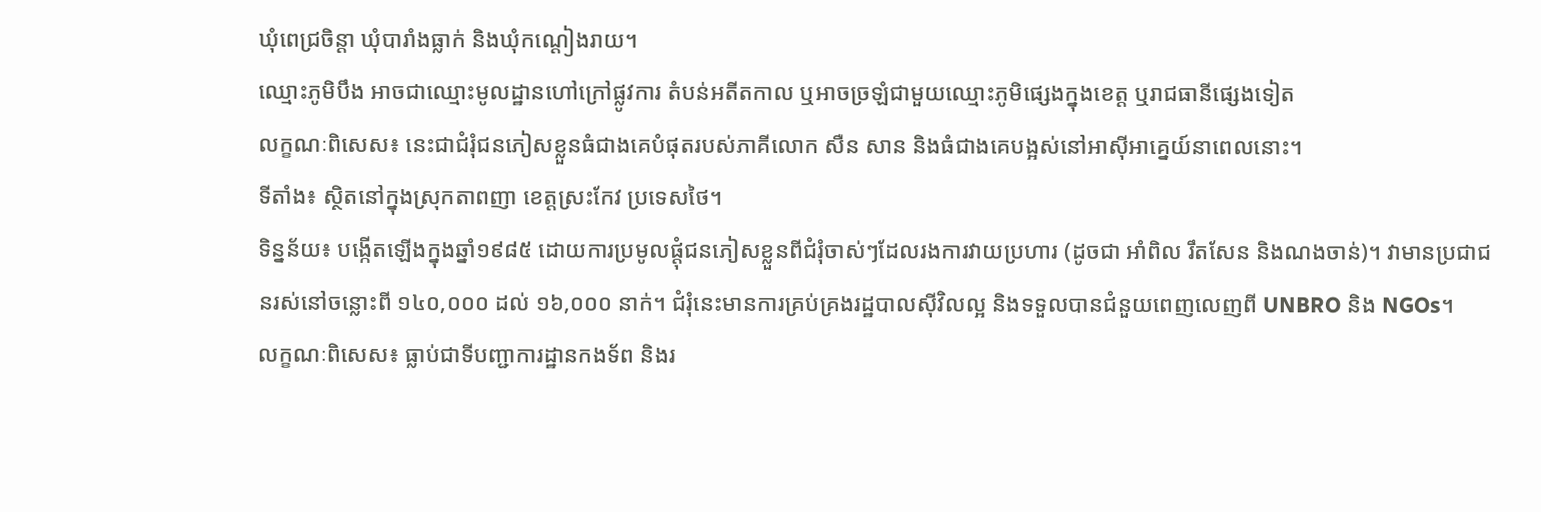ឃុំពេជ្រចិន្តា ឃុំបារាំងធ្លាក់ និងឃុំកណ្តៀងរាយ។
ឈ្មោះភូមិបឹង អាចជាឈ្មោះមូលដ្ឋានហៅក្រៅផ្លូវការ តំបន់អតីតកាល ឬអាចច្រឡំជាមួយឈ្មោះភូមិផ្សេងក្នុងខេត្ត ឬរាជធានីផ្សេងទៀត
លក្ខណៈពិសេស៖ នេះជាជំរុំជនភៀសខ្លួនធំជាងគេបំផុតរបស់ភាគីលោក សឺន សាន និងធំជាងគេបង្អស់នៅអាស៊ីអាគ្នេយ៍នាពេលនោះ។
ទីតាំង៖ ស្ថិតនៅក្នុងស្រុកតាពញា ខេត្តស្រះកែវ ប្រទេសថៃ។
ទិន្នន័យ៖ បង្កើតឡើងក្នុងឆ្នាំ១៩៨៥ ដោយការប្រមូលផ្តុំជនភៀសខ្លួនពីជំរុំចាស់ៗដែលរងការវាយប្រហារ (ដូចជា អាំពិល រឹតសែន និងណងចាន់)។ វាមានប្រជាជនរស់នៅចន្លោះពី ១៤០,០០០ ដល់ ១៦,០០០ នាក់។ ជំរុំនេះមានការគ្រប់គ្រងរដ្ឋបាលស៊ីវិលល្អ និងទទួលបានជំនួយពេញលេញពី UNBRO និង NGOs។
លក្ខណៈពិសេស៖ ធ្លាប់ជាទីបញ្ជាការដ្ឋានកងទ័ព និងរ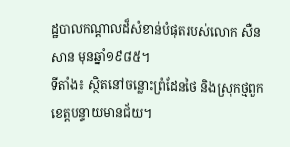ដ្ឋបាលកណ្តាលដ៏សំខាន់បំផុតរបស់លោក សឺន សាន មុនឆ្នាំ១៩៨៥។
ទីតាំង៖ ស្ថិតនៅចន្លោះព្រំដែនថៃ និងស្រុកថ្មពួក ខេត្តបន្ទាយមានជ័យ។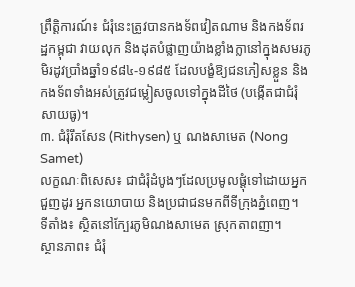ព្រឹត្តិការណ៍៖ ជំរុំនេះត្រូវបានកងទ័ពវៀតណាម និងកងទ័ពរដ្ឋកម្ពុជា វាយលុក និងដុតបំផ្លាញយ៉ាងខ្លាំងក្លានៅក្នុងសមរភូមិរដូវប្រាំងឆ្នាំ១៩៨៤-១៩៨៥ ដែលបង្ខំឱ្យជនភៀសខ្លួន និងកងទ័ពទាំងអស់ត្រូវជម្លៀសចូលទៅក្នុងដីថៃ (បង្កើតជាជំរុំសាយធូ)។
៣. ជំរុំរឹតសែន (Rithysen) ឬ ណងសាមេត (Nong Samet)
លក្ខណៈពិសេស៖ ជាជំរុំដំបូងៗដែលប្រមូលផ្តុំទៅដោយអ្នកជួញដូរ អ្នកនយោបាយ និងប្រជាជនមកពីទីក្រុងភ្នំពេញ។
ទីតាំង៖ ស្ថិតនៅក្បែរភូមិណងសាមេត ស្រុកតាពញា។
ស្ថានភាព៖ ជំរុំ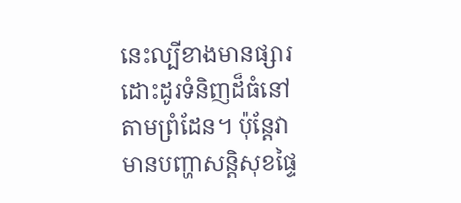នេះល្បីខាងមានផ្សារដោះដូរទំនិញដ៏ធំនៅតាមព្រំដែន។ ប៉ុន្តែវាមានបញ្ហាសន្តិសុខផ្ទៃ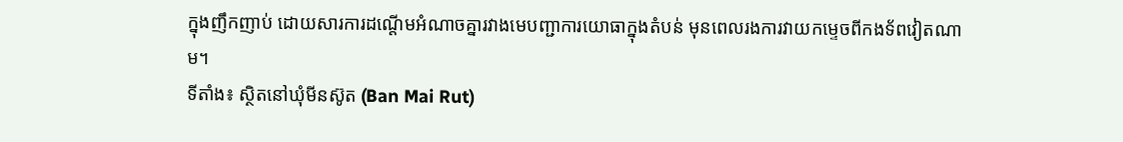ក្នុងញឹកញាប់ ដោយសារការដណ្តើមអំណាចគ្នារវាងមេបញ្ជាការយោធាក្នុងតំបន់ មុនពេលរងការវាយកម្ទេចពីកងទ័ពវៀតណាម។
ទីតាំង៖ ស្ថិតនៅឃុំមីនស៊ូត (Ban Mai Rut)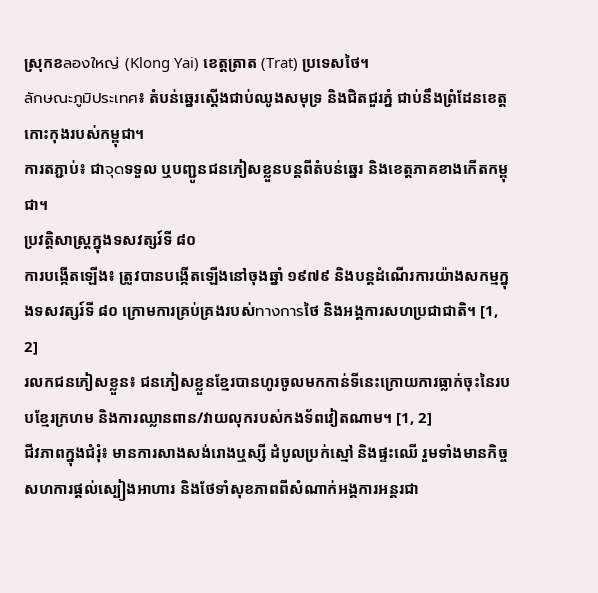ស្រុកខลองใหญ่ (Klong Yai) ខេត្តត្រាត (Trat) ប្រទេសថៃ។
ลักษณะภูมิประเทศ៖ តំបន់ឆ្នេរស្ដើងជាប់ឈូងសមុទ្រ និងជិតជួរភ្នំ ជាប់នឹងព្រំដែនខេត្តកោះកុងរបស់កម្ពុជា។
ការតភ្ជាប់៖ ជាจุดទទួល ឬបញ្ជូនជនភៀសខ្លួនបន្តពីតំបន់ឆ្នេរ និងខេត្តភាគខាងកើតកម្ពុជា។
ប្រវត្តិសាស្ត្រក្នុងទសវត្សរ៍ទី ៨០
ការបង្កើតឡើង៖ ត្រូវបានបង្កើតឡើងនៅចុងឆ្នាំ ១៩៧៩ និងបន្តដំណើរការយ៉ាងសកម្មក្នុងទសវត្សរ៍ទី ៨០ ក្រោមការគ្រប់គ្រងរបស់ทางการថៃ និងអង្គការសហប្រជាជាតិ។ [1, 2]
រលកជនភៀសខ្លួន៖ ជនភៀសខ្លួនខ្មែរបានហូរចូលមកកាន់ទីនេះក្រោយការធ្លាក់ចុះនៃរបបខ្មែរក្រហម និងការឈ្លានពាន/វាយលុករបស់កងទ័ពវៀតណាម។ [1, 2]
ជីវភាពក្នុងជំរុំ៖ មានការសាងសង់រោងឬស្សី ដំបូលប្រក់ស្មៅ និងផ្ទះឈើ រួមទាំងមានកិច្ចសហការផ្ដល់ស្បៀងអាហារ និងថែទាំសុខភាពពីសំណាក់អង្គការអន្តរជា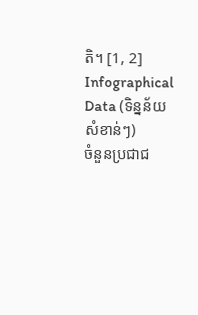តិ។ [1, 2]
Infographical Data (ទិន្នន័យសំខាន់ៗ)
ចំនួនប្រជាជ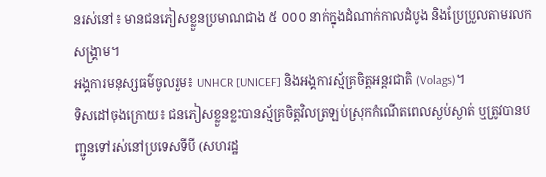នរស់នៅ៖ មានជនភៀសខ្លួនប្រមាណជាង ៥ ០០០ នាក់ក្នុងដំណាក់កាលដំបូង និងប្រែប្រួលតាមរលកសង្គ្រាម។
អង្គការមនុស្សធម៌ចូលរួម៖ UNHCR [UNICEF] និងអង្គការស្ម័គ្រចិត្តអន្តរជាតិ (Volags)។
ទិសដៅចុងក្រោយ៖ ជនភៀសខ្លួនខ្លះបានស្ម័គ្រចិត្តវិលត្រឡប់ស្រុកកំណើតពេលស្ងប់ស្ងាត់ ឬត្រូវបានបញ្ជូនទៅរស់នៅប្រទេសទីបី (សហរដ្ឋ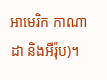អាមេរិក កាណាដា និងអឺរ៉ុប)។